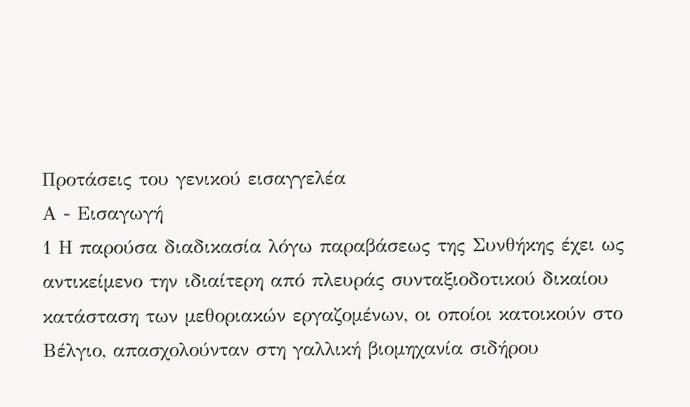Προτάσεις του γενικού εισαγγελέα
Α - Εισαγωγή
1 Η παρούσα διαδικασία λόγω παραβάσεως της Συνθήκης έχει ως αντικείμενο την ιδιαίτερη από πλευράς συνταξιοδοτικού δικαίου κατάσταση των μεθοριακών εργαζομένων, οι οποίοι κατοικούν στο Βέλγιο, απασχολούνταν στη γαλλική βιομηχανία σιδήρου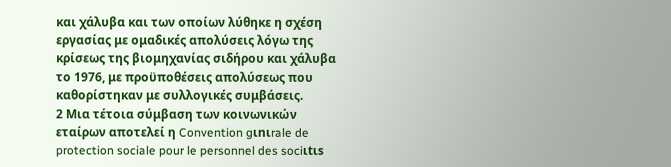και χάλυβα και των οποίων λύθηκε η σχέση εργασίας με ομαδικές απολύσεις λόγω της κρίσεως της βιομηχανίας σιδήρου και χάλυβα το 1976, με προϋποθέσεις απολύσεως που καθορίστηκαν με συλλογικές συμβάσεις.
2 Μια τέτοια σύμβαση των κοινωνικών εταίρων αποτελεί η Convention gιnιrale de protection sociale pour le personnel des sociιtιs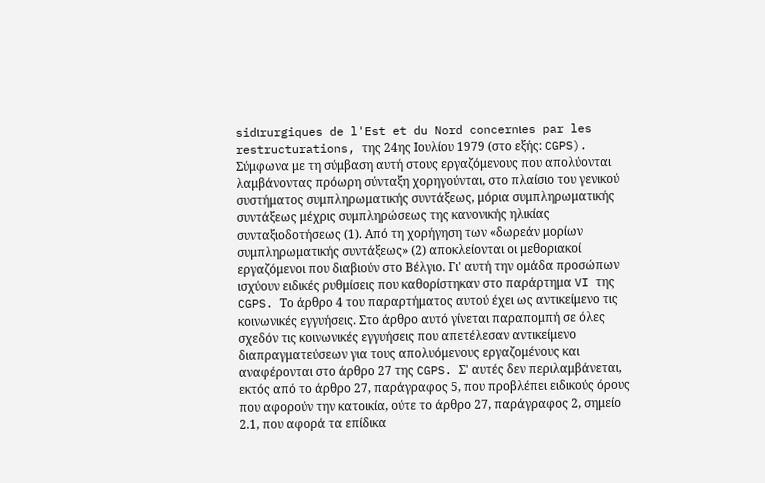sidιrurgiques de l'Est et du Nord concernιes par les restructurations, της 24ης Ιουλίου 1979 (στο εξής: CGPS). Σύμφωνα με τη σύμβαση αυτή στους εργαζόμενους που απολύονται λαμβάνοντας πρόωρη σύνταξη χορηγούνται, στο πλαίσιο του γενικού συστήματος συμπληρωματικής συντάξεως, μόρια συμπληρωματικής συντάξεως μέχρις συμπληρώσεως της κανονικής ηλικίας συνταξιοδοτήσεως (1). Από τη χορήγηση των «δωρεάν μορίων συμπληρωματικής συντάξεως» (2) αποκλείονται οι μεθοριακοί εργαζόμενοι που διαβιούν στο Βέλγιο. Γι' αυτή την ομάδα προσώπων ισχύουν ειδικές ρυθμίσεις που καθορίστηκαν στο παράρτημα VI της CGPS. Το άρθρο 4 του παραρτήματος αυτού έχει ως αντικείμενο τις κοινωνικές εγγυήσεις. Στο άρθρο αυτό γίνεται παραπομπή σε όλες σχεδόν τις κοινωνικές εγγυήσεις που απετέλεσαν αντικείμενο διαπραγματεύσεων για τους απολυόμενους εργαζομένους και αναφέρονται στο άρθρο 27 της CGPS. Σ' αυτές δεν περιλαμβάνεται, εκτός από το άρθρο 27, παράγραφος 5, που προβλέπει ειδικούς όρους που αφορούν την κατοικία, ούτε το άρθρο 27, παράγραφος 2, σημείο 2.1, που αφορά τα επίδικα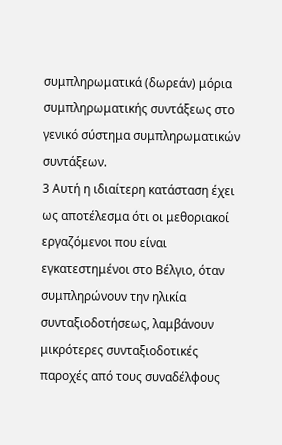συμπληρωματικά (δωρεάν) μόρια συμπληρωματικής συντάξεως στο γενικό σύστημα συμπληρωματικών συντάξεων.
3 Αυτή η ιδιαίτερη κατάσταση έχει ως αποτέλεσμα ότι οι μεθοριακοί εργαζόμενοι που είναι εγκατεστημένοι στο Βέλγιο, όταν συμπληρώνουν την ηλικία συνταξιοδοτήσεως, λαμβάνουν μικρότερες συνταξιοδοτικές παροχές από τους συναδέλφους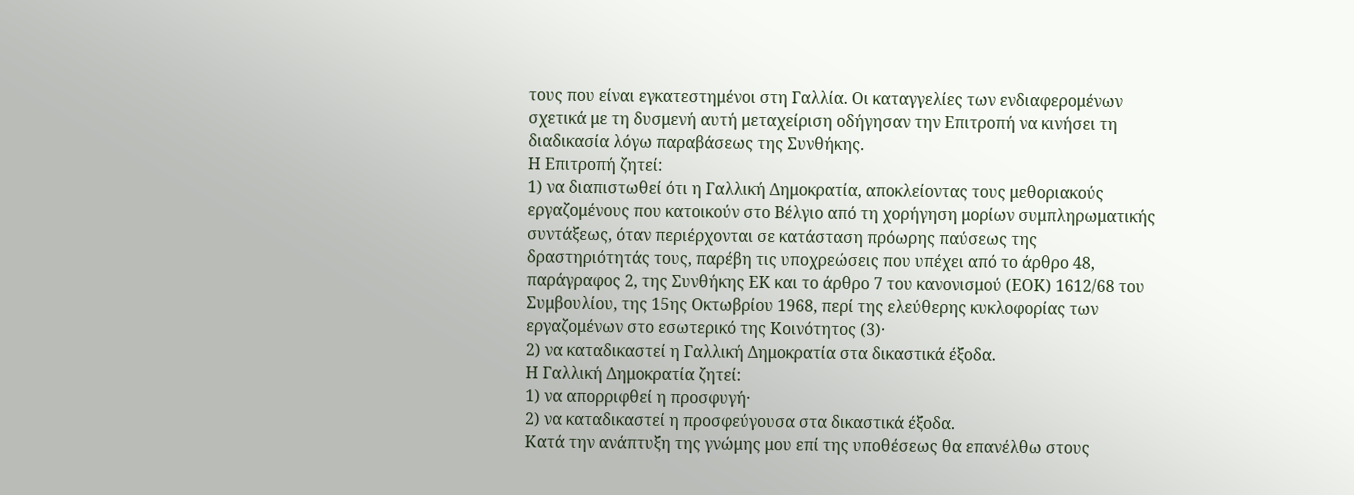τους που είναι εγκατεστημένοι στη Γαλλία. Οι καταγγελίες των ενδιαφερομένων σχετικά με τη δυσμενή αυτή μεταχείριση οδήγησαν την Επιτροπή να κινήσει τη διαδικασία λόγω παραβάσεως της Συνθήκης.
Η Επιτροπή ζητεί:
1) να διαπιστωθεί ότι η Γαλλική Δημοκρατία, αποκλείοντας τους μεθοριακούς εργαζομένους που κατοικούν στο Βέλγιο από τη χορήγηση μορίων συμπληρωματικής συντάξεως, όταν περιέρχονται σε κατάσταση πρόωρης παύσεως της δραστηριότητάς τους, παρέβη τις υποχρεώσεις που υπέχει από το άρθρο 48, παράγραφος 2, της Συνθήκης ΕΚ και το άρθρο 7 του κανονισμού (ΕΟΚ) 1612/68 του Συμβουλίου, της 15ης Οκτωβρίου 1968, περί της ελεύθερης κυκλοφορίας των εργαζομένων στο εσωτερικό της Κοινότητος (3)·
2) να καταδικαστεί η Γαλλική Δημοκρατία στα δικαστικά έξοδα.
Η Γαλλική Δημοκρατία ζητεί:
1) να απορριφθεί η προσφυγή·
2) να καταδικαστεί η προσφεύγουσα στα δικαστικά έξοδα.
Κατά την ανάπτυξη της γνώμης μου επί της υποθέσεως θα επανέλθω στους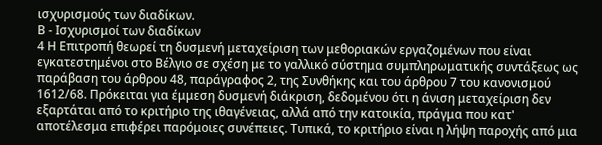ισχυρισμούς των διαδίκων.
Β - Ισχυρισμοί των διαδίκων
4 Η Επιτροπή θεωρεί τη δυσμενή μεταχείριση των μεθοριακών εργαζομένων που είναι εγκατεστημένοι στο Βέλγιο σε σχέση με το γαλλικό σύστημα συμπληρωματικής συντάξεως ως παράβαση του άρθρου 48, παράγραφος 2, της Συνθήκης και του άρθρου 7 του κανονισμού 1612/68. Πρόκειται για έμμεση δυσμενή διάκριση, δεδομένου ότι η άνιση μεταχείριση δεν εξαρτάται από το κριτήριο της ιθαγένειας, αλλά από την κατοικία, πράγμα που κατ' αποτέλεσμα επιφέρει παρόμοιες συνέπειες. Τυπικά, το κριτήριο είναι η λήψη παροχής από μια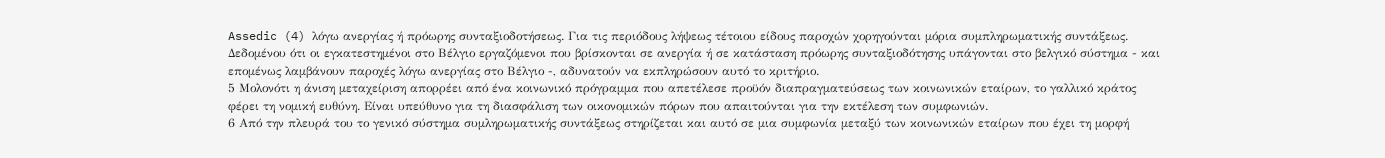Assedic (4) λόγω ανεργίας ή πρόωρης συνταξιοδοτήσεως. Για τις περιόδους λήψεως τέτοιου είδους παροχών χορηγούνται μόρια συμπληρωματικής συντάξεως. Δεδομένου ότι οι εγκατεστημένοι στο Βέλγιο εργαζόμενοι που βρίσκονται σε ανεργία ή σε κατάσταση πρόωρης συνταξιοδότησης υπάγονται στο βελγικό σύστημα - και επομένως λαμβάνουν παροχές λόγω ανεργίας στο Βέλγιο -, αδυνατούν να εκπληρώσουν αυτό το κριτήριο.
5 Μολονότι η άνιση μεταχείριση απορρέει από ένα κοινωνικό πρόγραμμα που απετέλεσε προϋόν διαπραγματεύσεως των κοινωνικών εταίρων, το γαλλικό κράτος φέρει τη νομική ευθύνη. Είναι υπεύθυνο για τη διασφάλιση των οικονομικών πόρων που απαιτούνται για την εκτέλεση των συμφωνιών.
6 Από την πλευρά του το γενικό σύστημα συμληρωματικής συντάξεως στηρίζεται και αυτό σε μια συμφωνία μεταξύ των κοινωνικών εταίρων που έχει τη μορφή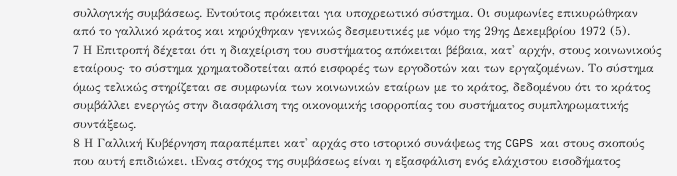συλλογικής συμβάσεως. Εντούτοις πρόκειται για υποχρεωτικό σύστημα. Οι συμφωνίες επικυρώθηκαν από το γαλλικό κράτος και κηρύχθηκαν γενικώς δεσμευτικές με νόμο της 29ης Δεκεμβρίου 1972 (5).
7 Η Επιτροπή δέχεται ότι η διαχείριση του συστήματος απόκειται βέβαια, κατ' αρχήν, στους κοινωνικούς εταίρους· το σύστημα χρηματοδοτείται από εισφορές των εργοδοτών και των εργαζομένων. Το σύστημα όμως τελικώς στηρίζεται σε συμφωνία των κοινωνικών εταίρων με το κράτος, δεδομένου ότι το κράτος συμβάλλει ενεργώς στην διασφάλιση της οικονομικής ισορροπίας του συστήματος συμπληρωματικής συντάξεως.
8 Η Γαλλική Κυβέρνηση παραπέμπει κατ' αρχάς στο ιστορικό συνάψεως της CGPS και στους σκοπούς που αυτή επιδιώκει. ιΕνας στόχος της συμβάσεως είναι η εξασφάλιση ενός ελάχιστου εισοδήματος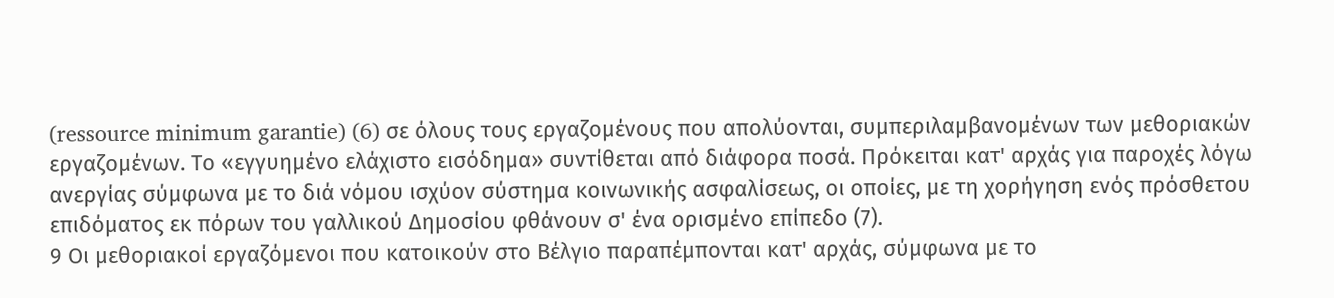(ressource minimum garantie) (6) σε όλους τους εργαζομένους που απολύονται, συμπεριλαμβανομένων των μεθοριακών εργαζομένων. Το «εγγυημένο ελάχιστο εισόδημα» συντίθεται από διάφορα ποσά. Πρόκειται κατ' αρχάς για παροχές λόγω ανεργίας σύμφωνα με το διά νόμου ισχύον σύστημα κοινωνικής ασφαλίσεως, οι οποίες, με τη χορήγηση ενός πρόσθετου επιδόματος εκ πόρων του γαλλικού Δημοσίου φθάνουν σ' ένα ορισμένο επίπεδο (7).
9 Οι μεθοριακοί εργαζόμενοι που κατοικούν στο Βέλγιο παραπέμπονται κατ' αρχάς, σύμφωνα με το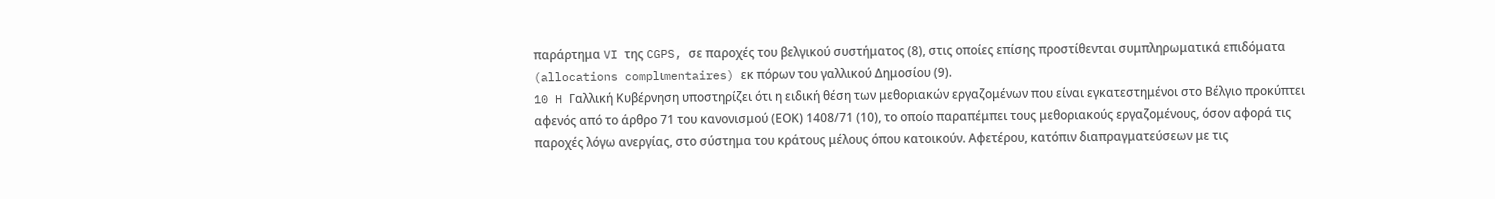παράρτημα VI της CGPS, σε παροχές του βελγικού συστήματος (8), στις οποίες επίσης προστίθενται συμπληρωματικά επιδόματα (allocations complιmentaires) εκ πόρων του γαλλικού Δημοσίου (9).
10 H Γαλλική Κυβέρνηση υποστηρίζει ότι η ειδική θέση των μεθοριακών εργαζομένων που είναι εγκατεστημένοι στο Βέλγιο προκύπτει αφενός από το άρθρο 71 του κανονισμού (ΕΟΚ) 1408/71 (10), το οποίο παραπέμπει τους μεθοριακούς εργαζομένους, όσον αφορά τις παροχές λόγω ανεργίας, στο σύστημα του κράτους μέλους όπου κατοικούν. Αφετέρου, κατόπιν διαπραγματεύσεων με τις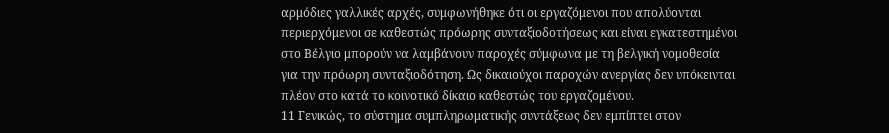αρμόδιες γαλλικές αρχές, συμφωνήθηκε ότι οι εργαζόμενοι που απολύονται περιερχόμενοι σε καθεστώς πρόωρης συνταξιοδοτήσεως και είναι εγκατεστημένοι στο Βέλγιο μπορούν να λαμβάνουν παροχές σύμφωνα με τη βελγική νομοθεσία για την πρόωρη συνταξιοδότηση. Ως δικαιούχοι παροχών ανεργίας δεν υπόκεινται πλέον στο κατά το κοινοτικό δίκαιο καθεστώς του εργαζομένου.
11 Γενικώς, το σύστημα συμπληρωματικής συντάξεως δεν εμπίπτει στον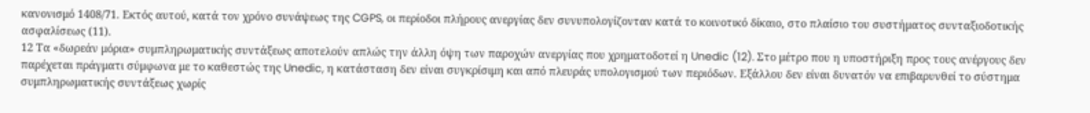κανονισμό 1408/71. Εκτός αυτού, κατά τον χρόνο συνάψεως της CGPS, οι περίοδοι πλήρους ανεργίας δεν συνυπολογίζονταν κατά το κοινοτικό δίκαιο, στο πλαίσιο του συστήματος συνταξιοδοτικής ασφαλίσεως (11).
12 Τα «δωρεάν μόρια» συμπληρωματικής συντάξεως αποτελούν απλώς την άλλη όψη των παροχών ανεργίας που χρηματοδοτεί η Unedic (12). Στο μέτρο που η υποστήριξη προς τους ανέργους δεν παρέχεται πράγματι σύμφωνα με το καθεστώς της Unedic, η κατάσταση δεν είναι συγκρίσιμη και από πλευράς υπολογισμού των περιόδων. Εξάλλου δεν είναι δυνατόν να επιβαρυνθεί το σύστημα συμπληρωματικής συντάξεως χωρίς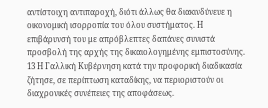αντίστοιχη αντιπαροχή, διότι άλλως θα διακινδύνευε η οικονομική ισορροπία του όλου συστήματος. Η επιβάρυνσή του με απρόβλεπτες δαπάνες συνιστά προσβολή της αρχής της δικαιολογημένης εμπιστοσύνης.
13 Η Γαλλική Κυβέρνηση κατά την προφορική διαδικασία ζήτησε, σε περίπτωση καταδίκης, να περιοριστούν οι διαχρονικές συνέπειες της αποφάσεως.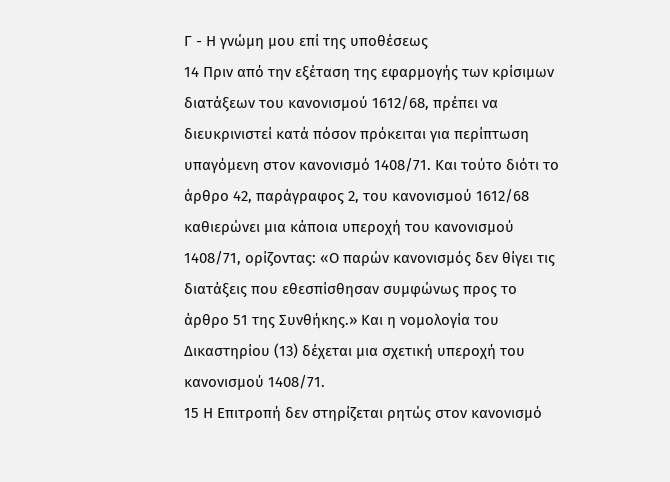Γ - Η γνώμη μου επί της υποθέσεως
14 Πριν από την εξέταση της εφαρμογής των κρίσιμων διατάξεων του κανονισμού 1612/68, πρέπει να διευκρινιστεί κατά πόσον πρόκειται για περίπτωση υπαγόμενη στον κανονισμό 1408/71. Και τούτο διότι το άρθρο 42, παράγραφος 2, του κανονισμού 1612/68 καθιερώνει μια κάποια υπεροχή του κανονισμού 1408/71, ορίζοντας: «Ο παρών κανονισμός δεν θίγει τις διατάξεις που εθεσπίσθησαν συμφώνως προς το άρθρο 51 της Συνθήκης.» Και η νομολογία του Δικαστηρίου (13) δέχεται μια σχετική υπεροχή του κανονισμού 1408/71.
15 Η Επιτροπή δεν στηρίζεται ρητώς στον κανονισμό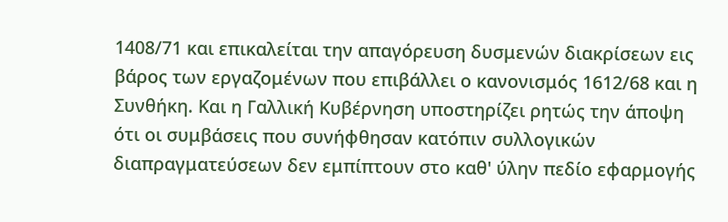1408/71 και επικαλείται την απαγόρευση δυσμενών διακρίσεων εις βάρος των εργαζομένων που επιβάλλει ο κανονισμός 1612/68 και η Συνθήκη. Και η Γαλλική Κυβέρνηση υποστηρίζει ρητώς την άποψη ότι οι συμβάσεις που συνήφθησαν κατόπιν συλλογικών διαπραγματεύσεων δεν εμπίπτουν στο καθ' ύλην πεδίο εφαρμογής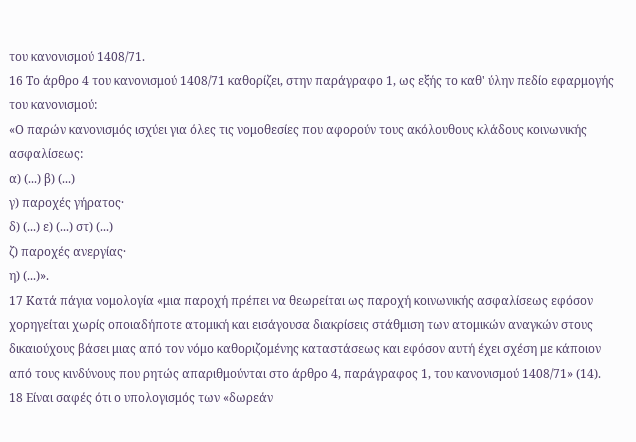του κανονισμού 1408/71.
16 Το άρθρο 4 του κανονισμού 1408/71 καθορίζει, στην παράγραφο 1, ως εξής το καθ' ύλην πεδίο εφαρμογής του κανονισμού:
«Ο παρών κανονισμός ισχύει για όλες τις νομοθεσίες που αφορούν τους ακόλουθους κλάδους κοινωνικής ασφαλίσεως:
α) (...) β) (...)
γ) παροχές γήρατος·
δ) (...) ε) (...) στ) (...)
ζ) παροχές ανεργίας·
η) (...)».
17 Κατά πάγια νομολογία «μια παροχή πρέπει να θεωρείται ως παροχή κοινωνικής ασφαλίσεως εφόσον χορηγείται χωρίς οποιαδήποτε ατομική και εισάγουσα διακρίσεις στάθμιση των ατομικών αναγκών στους δικαιούχους βάσει μιας από τον νόμο καθοριζομένης καταστάσεως και εφόσον αυτή έχει σχέση με κάποιον από τους κινδύνους που ρητώς απαριθμούνται στο άρθρο 4, παράγραφος 1, του κανονισμού 1408/71» (14).
18 Είναι σαφές ότι ο υπολογισμός των «δωρεάν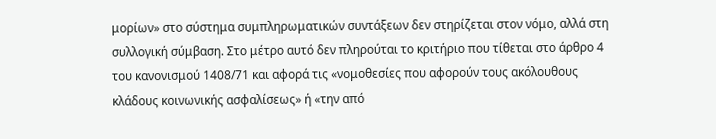μορίων» στο σύστημα συμπληρωματικών συντάξεων δεν στηρίζεται στον νόμο, αλλά στη συλλογική σύμβαση. Στο μέτρο αυτό δεν πληρούται το κριτήριο που τίθεται στο άρθρο 4 του κανονισμού 1408/71 και αφορά τις «νομοθεσίες που αφορούν τους ακόλουθους κλάδους κοινωνικής ασφαλίσεως» ή «την από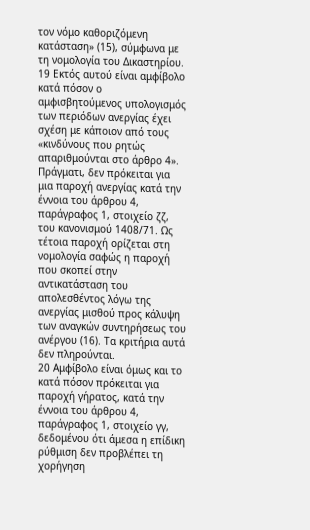τον νόμο καθοριζόμενη κατάσταση» (15), σύμφωνα με τη νομολογία του Δικαστηρίου.
19 Εκτός αυτού είναι αμφίβολο κατά πόσον ο αμφισβητούμενος υπολογισμός των περιόδων ανεργίας έχει σχέση με κάποιον από τους «κινδύνους που ρητώς απαριθμούνται στο άρθρο 4». Πράγματι, δεν πρόκειται για μια παροχή ανεργίας κατά την έννοια του άρθρου 4, παράγραφος 1, στοιχείο ζζ, του κανονισμού 1408/71. Ως τέτοια παροχή ορίζεται στη νομολογία σαφώς η παροχή που σκοπεί στην αντικατάσταση του απολεσθέντος λόγω της ανεργίας μισθού προς κάλυψη των αναγκών συντηρήσεως του ανέργου (16). Τα κριτήρια αυτά δεν πληρούνται.
20 Αμφίβολο είναι όμως και το κατά πόσον πρόκειται για παροχή γήρατος, κατά την έννοια του άρθρου 4, παράγραφος 1, στοιχείο γγ, δεδομένου ότι άμεσα η επίδικη ρύθμιση δεν προβλέπει τη χορήγηση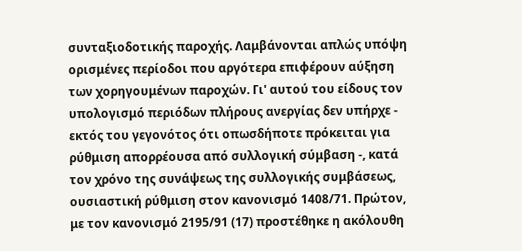συνταξιοδοτικής παροχής. Λαμβάνονται απλώς υπόψη ορισμένες περίοδοι που αργότερα επιφέρουν αύξηση των χορηγουμένων παροχών. Γι' αυτού του είδους τον υπολογισμό περιόδων πλήρους ανεργίας δεν υπήρχε - εκτός του γεγονότος ότι οπωσδήποτε πρόκειται για ρύθμιση απορρέουσα από συλλογική σύμβαση -, κατά τον χρόνο της συνάψεως της συλλογικής συμβάσεως, ουσιαστική ρύθμιση στον κανονισμό 1408/71. Πρώτον, με τον κανονισμό 2195/91 (17) προστέθηκε η ακόλουθη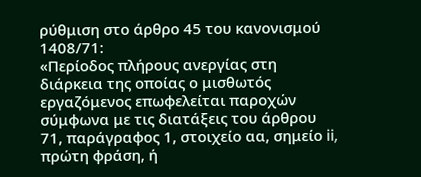ρύθμιση στο άρθρο 45 του κανονισμού 1408/71:
«Περίοδος πλήρους ανεργίας στη διάρκεια της οποίας ο μισθωτός εργαζόμενος επωφελείται παροχών σύμφωνα με τις διατάξεις του άρθρου 71, παράγραφος 1, στοιχείο αα, σημείο ii, πρώτη φράση, ή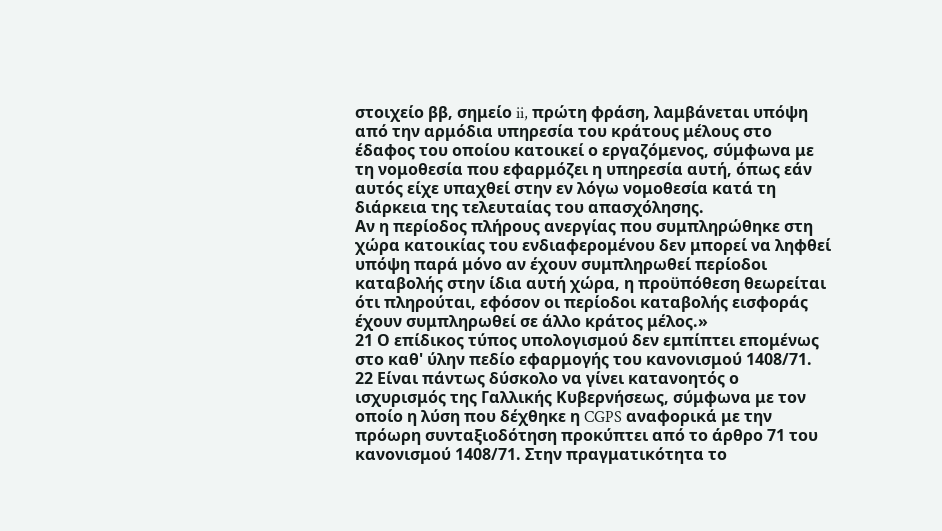στοιχείο ββ, σημείο ii, πρώτη φράση, λαμβάνεται υπόψη από την αρμόδια υπηρεσία του κράτους μέλους στο έδαφος του οποίου κατοικεί ο εργαζόμενος, σύμφωνα με τη νομοθεσία που εφαρμόζει η υπηρεσία αυτή, όπως εάν αυτός είχε υπαχθεί στην εν λόγω νομοθεσία κατά τη διάρκεια της τελευταίας του απασχόλησης.
Αν η περίοδος πλήρους ανεργίας που συμπληρώθηκε στη χώρα κατοικίας του ενδιαφερομένου δεν μπορεί να ληφθεί υπόψη παρά μόνο αν έχουν συμπληρωθεί περίοδοι καταβολής στην ίδια αυτή χώρα, η προϋπόθεση θεωρείται ότι πληρούται, εφόσον οι περίοδοι καταβολής εισφοράς έχουν συμπληρωθεί σε άλλο κράτος μέλος.»
21 Ο επίδικος τύπος υπολογισμού δεν εμπίπτει επομένως στο καθ' ύλην πεδίο εφαρμογής του κανονισμού 1408/71.
22 Είναι πάντως δύσκολο να γίνει κατανοητός ο ισχυρισμός της Γαλλικής Κυβερνήσεως, σύμφωνα με τον οποίο η λύση που δέχθηκε η CGPS αναφορικά με την πρόωρη συνταξιοδότηση προκύπτει από το άρθρο 71 του κανονισμού 1408/71. Στην πραγματικότητα το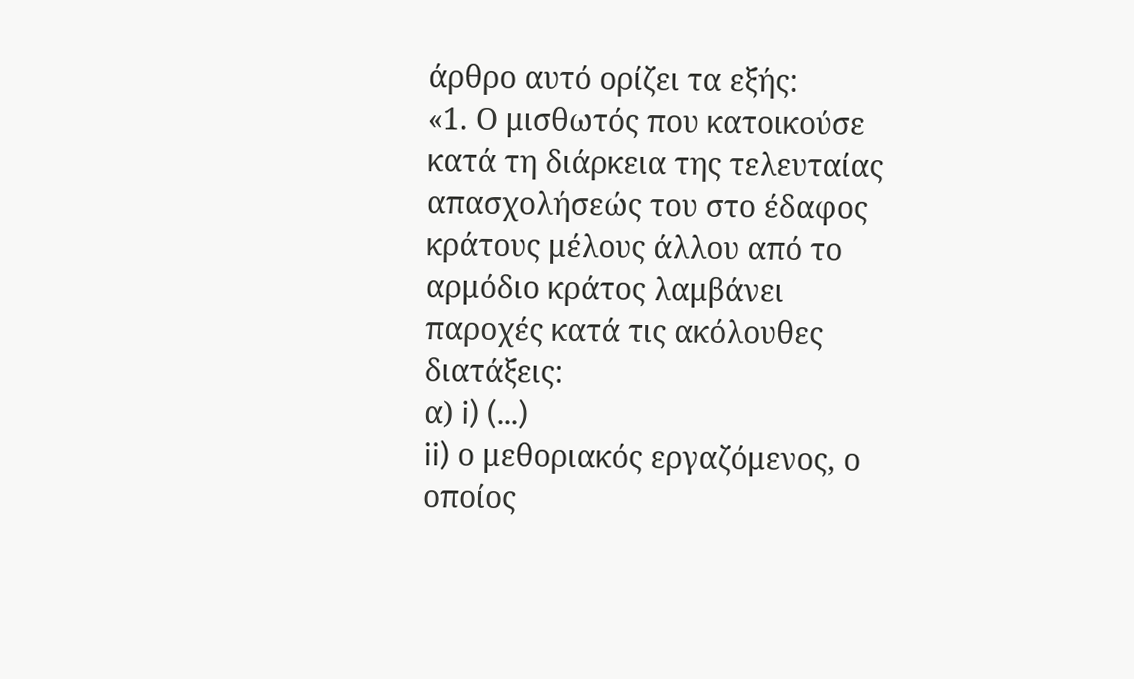άρθρο αυτό ορίζει τα εξής:
«1. Ο μισθωτός που κατοικούσε κατά τη διάρκεια της τελευταίας απασχολήσεώς του στο έδαφος κράτους μέλους άλλου από το αρμόδιο κράτος λαμβάνει παροχές κατά τις ακόλουθες διατάξεις:
α) i) (...)
ii) ο μεθοριακός εργαζόμενος, ο οποίος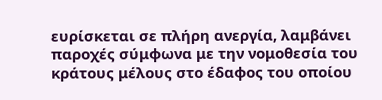ευρίσκεται σε πλήρη ανεργία, λαμβάνει παροχές σύμφωνα με την νομοθεσία του κράτους μέλους στο έδαφος του οποίου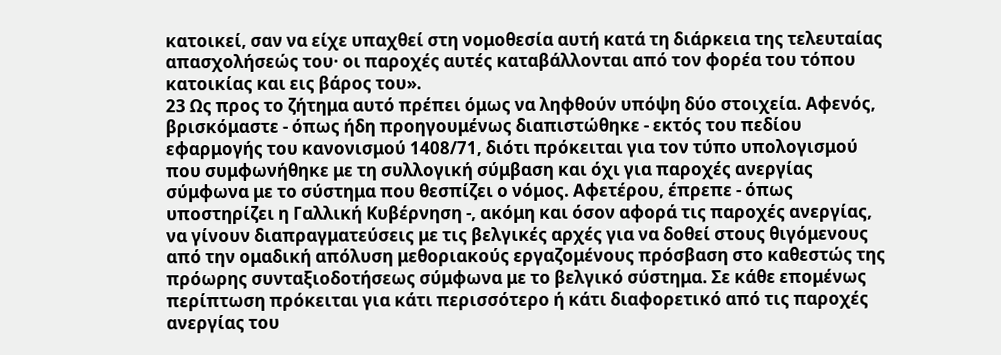κατοικεί, σαν να είχε υπαχθεί στη νομοθεσία αυτή κατά τη διάρκεια της τελευταίας απασχολήσεώς του· οι παροχές αυτές καταβάλλονται από τον φορέα του τόπου κατοικίας και εις βάρος του».
23 Ως προς το ζήτημα αυτό πρέπει όμως να ληφθούν υπόψη δύο στοιχεία. Αφενός, βρισκόμαστε - όπως ήδη προηγουμένως διαπιστώθηκε - εκτός του πεδίου εφαρμογής του κανονισμού 1408/71, διότι πρόκειται για τον τύπο υπολογισμού που συμφωνήθηκε με τη συλλογική σύμβαση και όχι για παροχές ανεργίας σύμφωνα με το σύστημα που θεσπίζει ο νόμος. Αφετέρου, έπρεπε - όπως υποστηρίζει η Γαλλική Κυβέρνηση -, ακόμη και όσον αφορά τις παροχές ανεργίας, να γίνουν διαπραγματεύσεις με τις βελγικές αρχές για να δοθεί στους θιγόμενους από την ομαδική απόλυση μεθοριακούς εργαζομένους πρόσβαση στο καθεστώς της πρόωρης συνταξιοδοτήσεως σύμφωνα με το βελγικό σύστημα. Σε κάθε επομένως περίπτωση πρόκειται για κάτι περισσότερο ή κάτι διαφορετικό από τις παροχές ανεργίας του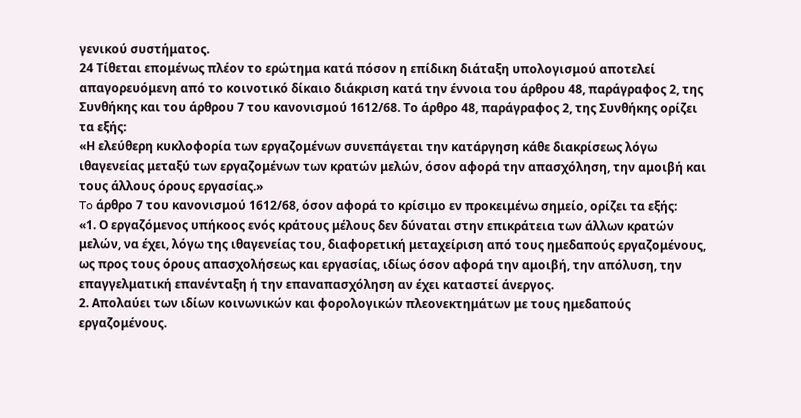γενικού συστήματος.
24 Τίθεται επομένως πλέον το ερώτημα κατά πόσον η επίδικη διάταξη υπολογισμού αποτελεί απαγορευόμενη από το κοινοτικό δίκαιο διάκριση κατά την έννοια του άρθρου 48, παράγραφος 2, της Συνθήκης και του άρθρου 7 του κανονισμού 1612/68. Το άρθρο 48, παράγραφος 2, της Συνθήκης ορίζει τα εξής:
«Η ελεύθερη κυκλοφορία των εργαζομένων συνεπάγεται την κατάργηση κάθε διακρίσεως λόγω ιθαγενείας μεταξύ των εργαζομένων των κρατών μελών, όσον αφορά την απασχόληση, την αμοιβή και τους άλλους όρους εργασίας.»
To άρθρο 7 του κανονισμού 1612/68, όσον αφορά το κρίσιμο εν προκειμένω σημείο, ορίζει τα εξής:
«1. Ο εργαζόμενος υπήκοος ενός κράτους μέλους δεν δύναται στην επικράτεια των άλλων κρατών μελών, να έχει, λόγω της ιθαγενείας του, διαφορετική μεταχείριση από τους ημεδαπούς εργαζομένους, ως προς τους όρους απασχολήσεως και εργασίας, ιδίως όσον αφορά την αμοιβή, την απόλυση, την επαγγελματική επανένταξη ή την επαναπασχόληση αν έχει καταστεί άνεργος.
2. Απολαύει των ιδίων κοινωνικών και φορολογικών πλεονεκτημάτων με τους ημεδαπούς εργαζομένους.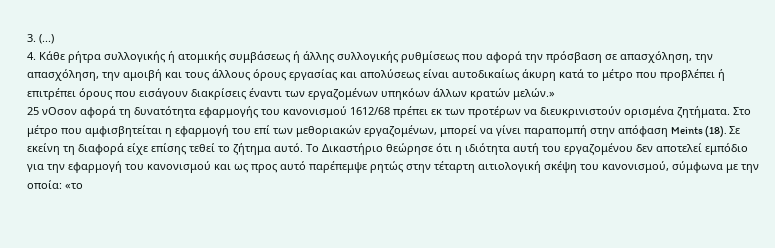3. (...)
4. Κάθε ρήτρα συλλογικής ή ατομικής συμβάσεως ή άλλης συλλογικής ρυθμίσεως που αφορά την πρόσβαση σε απασχόληση, την απασχόληση, την αμοιβή και τους άλλους όρους εργασίας και απολύσεως είναι αυτοδικαίως άκυρη κατά το μέτρο που προβλέπει ή επιτρέπει όρους που εισάγουν διακρίσεις έναντι των εργαζομένων υπηκόων άλλων κρατών μελών.»
25 νΟσον αφορά τη δυνατότητα εφαρμογής του κανονισμού 1612/68 πρέπει εκ των προτέρων να διευκρινιστούν ορισμένα ζητήματα. Στο μέτρο που αμφισβητείται η εφαρμογή του επί των μεθοριακών εργαζομένων, μπορεί να γίνει παραπομπή στην απόφαση Meints (18). Σε εκείνη τη διαφορά είχε επίσης τεθεί το ζήτημα αυτό. Το Δικαστήριο θεώρησε ότι η ιδιότητα αυτή του εργαζομένου δεν αποτελεί εμπόδιο για την εφαρμογή του κανονισμού και ως προς αυτό παρέπεμψε ρητώς στην τέταρτη αιτιολογική σκέψη του κανονισμού, σύμφωνα με την οποία: «το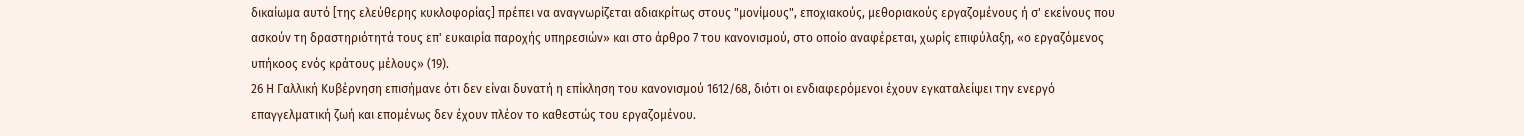δικαίωμα αυτό [της ελεύθερης κυκλοφορίας] πρέπει να αναγνωρίζεται αδιακρίτως στους "μονίμους", εποχιακούς, μεθοριακούς εργαζομένους ή σ' εκείνους που ασκούν τη δραστηριότητά τους επ' ευκαιρία παροχής υπηρεσιών» και στο άρθρο 7 του κανονισμού, στο οποίο αναφέρεται, χωρίς επιφύλαξη, «ο εργαζόμενος υπήκοος ενός κράτους μέλους» (19).
26 Η Γαλλική Κυβέρνηση επισήμανε ότι δεν είναι δυνατή η επίκληση του κανονισμού 1612/68, διότι οι ενδιαφερόμενοι έχουν εγκαταλείψει την ενεργό επαγγελματική ζωή και επομένως δεν έχουν πλέον το καθεστώς του εργαζομένου.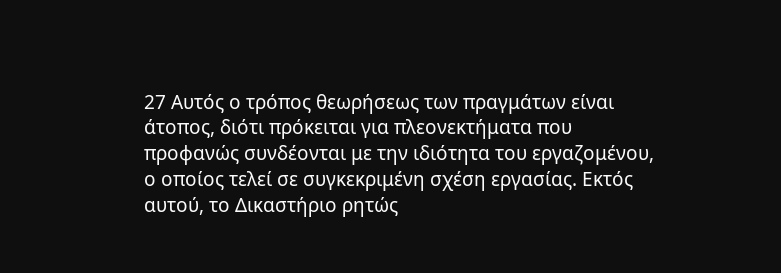27 Αυτός ο τρόπος θεωρήσεως των πραγμάτων είναι άτοπος, διότι πρόκειται για πλεονεκτήματα που προφανώς συνδέονται με την ιδιότητα του εργαζομένου, ο οποίος τελεί σε συγκεκριμένη σχέση εργασίας. Εκτός αυτού, το Δικαστήριο ρητώς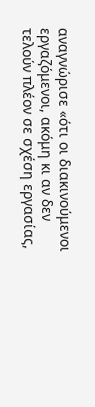αναγνώρισε «ότι οι διακινούμενοι εργαζόμενοι, ακόμη κι αν δεν τελούν πλέον σε σχέση εργασίας,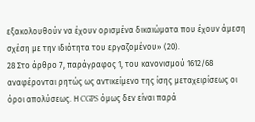εξακολουθούν να έχουν ορισμένα δικαιώματα που έχουν άμεση σχέση με την ιδιότητα του εργαζομένου» (20).
28 Στο άρθρο 7, παράγραφος 1, του κανονισμού 1612/68 αναφέρονται ρητώς ως αντικείμενο της ίσης μεταχειρίσεως οι όροι απολύσεως. Η CGPS όμως δεν είναι παρά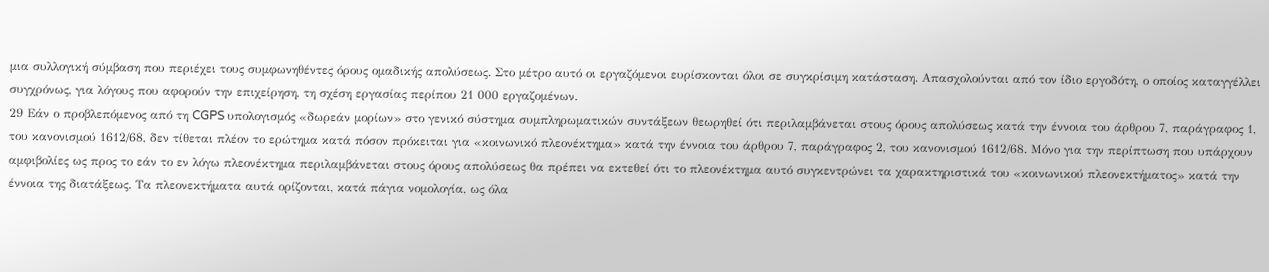μια συλλογική σύμβαση που περιέχει τους συμφωνηθέντες όρους ομαδικής απολύσεως. Στο μέτρο αυτό οι εργαζόμενοι ευρίσκονται όλοι σε συγκρίσιμη κατάσταση. Απασχολούνται από τον ίδιο εργοδότη, ο οποίος καταγγέλλει συγχρόνως, για λόγους που αφορούν την επιχείρηση, τη σχέση εργασίας περίπου 21 000 εργαζομένων.
29 Εάν ο προβλεπόμενος από τη CGPS υπολογισμός «δωρεάν μορίων» στο γενικό σύστημα συμπληρωματικών συντάξεων θεωρηθεί ότι περιλαμβάνεται στους όρους απολύσεως κατά την έννοια του άρθρου 7, παράγραφος 1, του κανονισμού 1612/68, δεν τίθεται πλέον το ερώτημα κατά πόσον πρόκειται για «κοινωνικό πλεονέκτημα» κατά την έννοια του άρθρου 7, παράγραφος 2, του κανονισμού 1612/68. Μόνο για την περίπτωση που υπάρχουν αμφιβολίες ως προς το εάν το εν λόγω πλεονέκτημα περιλαμβάνεται στους όρους απολύσεως θα πρέπει να εκτεθεί ότι το πλεονέκτημα αυτό συγκεντρώνει τα χαρακτηριστικά του «κοινωνικού πλεονεκτήματος» κατά την έννοια της διατάξεως. Τα πλεονεκτήματα αυτά ορίζονται, κατά πάγια νομολογία, ως όλα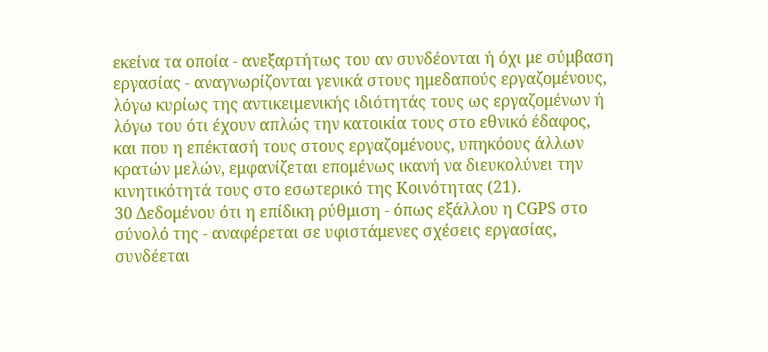εκείνα τα οποία - ανεξαρτήτως του αν συνδέονται ή όχι με σύμβαση εργασίας - αναγνωρίζονται γενικά στους ημεδαπούς εργαζομένους, λόγω κυρίως της αντικειμενικής ιδιότητάς τους ως εργαζομένων ή λόγω του ότι έχουν απλώς την κατοικία τους στο εθνικό έδαφος, και που η επέκτασή τους στους εργαζομένους, υπηκόους άλλων κρατών μελών, εμφανίζεται επομένως ικανή να διευκολύνει την κινητικότητά τους στο εσωτερικό της Κοινότητας (21).
30 Δεδομένου ότι η επίδικη ρύθμιση - όπως εξάλλου η CGPS στο σύνολό της - αναφέρεται σε υφιστάμενες σχέσεις εργασίας, συνδέεται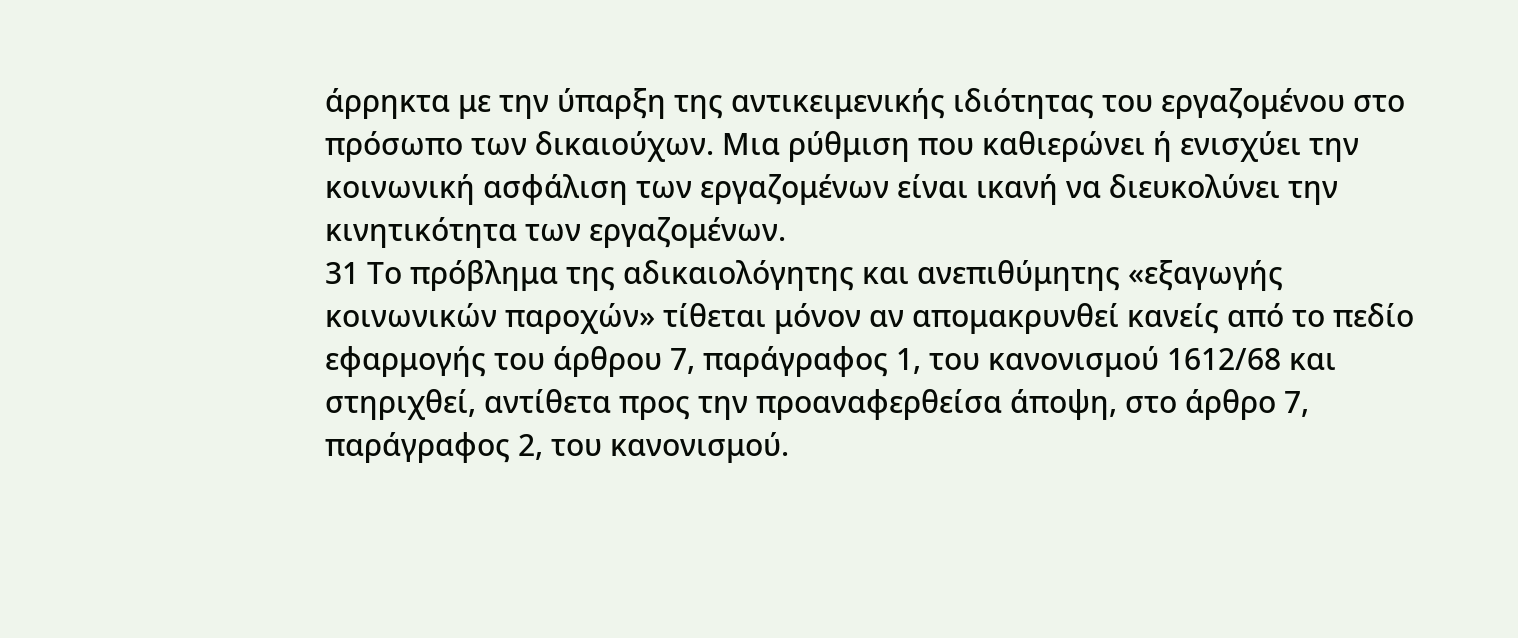άρρηκτα με την ύπαρξη της αντικειμενικής ιδιότητας του εργαζομένου στο πρόσωπο των δικαιούχων. Μια ρύθμιση που καθιερώνει ή ενισχύει την κοινωνική ασφάλιση των εργαζομένων είναι ικανή να διευκολύνει την κινητικότητα των εργαζομένων.
31 Το πρόβλημα της αδικαιολόγητης και ανεπιθύμητης «εξαγωγής κοινωνικών παροχών» τίθεται μόνον αν απομακρυνθεί κανείς από το πεδίο εφαρμογής του άρθρου 7, παράγραφος 1, του κανονισμού 1612/68 και στηριχθεί, αντίθετα προς την προαναφερθείσα άποψη, στο άρθρο 7, παράγραφος 2, του κανονισμού.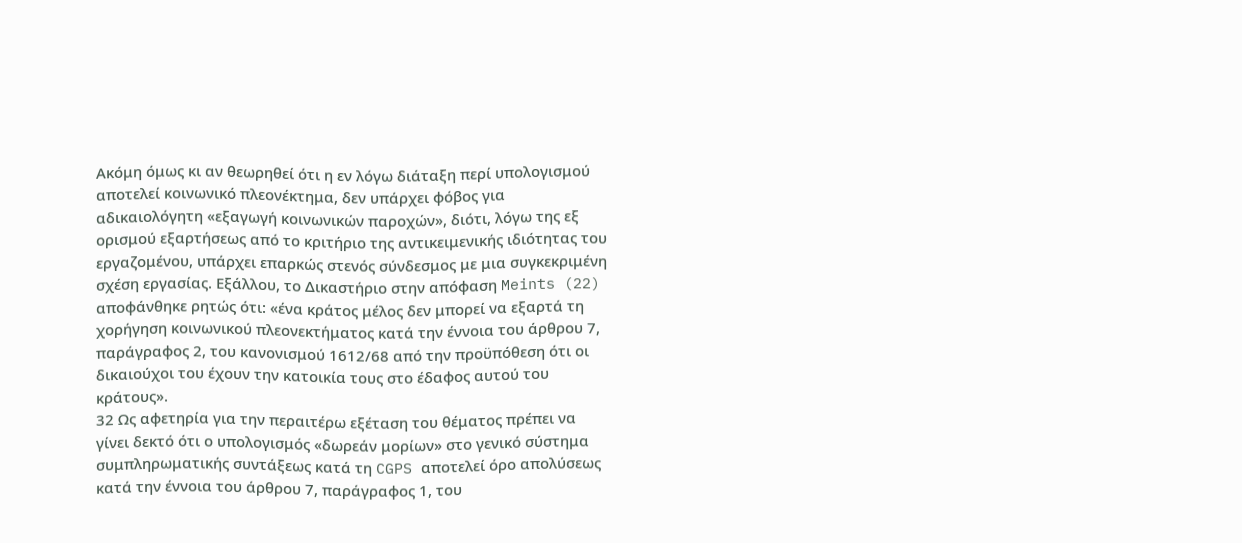Ακόμη όμως κι αν θεωρηθεί ότι η εν λόγω διάταξη περί υπολογισμού αποτελεί κοινωνικό πλεονέκτημα, δεν υπάρχει φόβος για αδικαιολόγητη «εξαγωγή κοινωνικών παροχών», διότι, λόγω της εξ ορισμού εξαρτήσεως από το κριτήριο της αντικειμενικής ιδιότητας του εργαζομένου, υπάρχει επαρκώς στενός σύνδεσμος με μια συγκεκριμένη σχέση εργασίας. Εξάλλου, το Δικαστήριο στην απόφαση Meints (22) αποφάνθηκε ρητώς ότι: «ένα κράτος μέλος δεν μπορεί να εξαρτά τη χορήγηση κοινωνικού πλεονεκτήματος κατά την έννοια του άρθρου 7, παράγραφος 2, του κανονισμού 1612/68 από την προϋπόθεση ότι οι δικαιούχοι του έχουν την κατοικία τους στο έδαφος αυτού του κράτους».
32 Ως αφετηρία για την περαιτέρω εξέταση του θέματος πρέπει να γίνει δεκτό ότι ο υπολογισμός «δωρεάν μορίων» στο γενικό σύστημα συμπληρωματικής συντάξεως κατά τη CGPS αποτελεί όρο απολύσεως κατά την έννοια του άρθρου 7, παράγραφος 1, του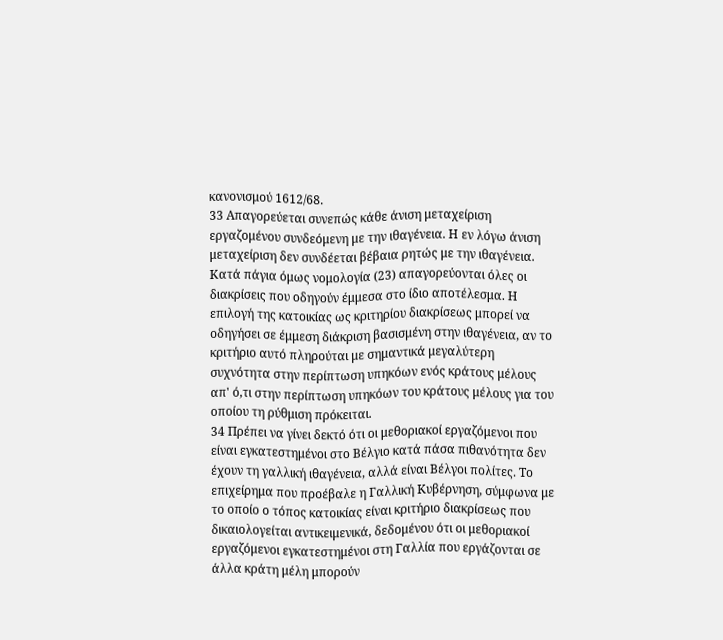κανονισμού 1612/68.
33 Απαγορεύεται συνεπώς κάθε άνιση μεταχείριση εργαζομένου συνδεόμενη με την ιθαγένεια. Η εν λόγω άνιση μεταχείριση δεν συνδέεται βέβαια ρητώς με την ιθαγένεια. Κατά πάγια όμως νομολογία (23) απαγορεύονται όλες οι διακρίσεις που οδηγούν έμμεσα στο ίδιο αποτέλεσμα. Η επιλογή της κατοικίας ως κριτηρίου διακρίσεως μπορεί να οδηγήσει σε έμμεση διάκριση βασισμένη στην ιθαγένεια, αν το κριτήριο αυτό πληρούται με σημαντικά μεγαλύτερη συχνότητα στην περίπτωση υπηκόων ενός κράτους μέλους απ' ό,τι στην περίπτωση υπηκόων του κράτους μέλους για του οποίου τη ρύθμιση πρόκειται.
34 Πρέπει να γίνει δεκτό ότι οι μεθοριακοί εργαζόμενοι που είναι εγκατεστημένοι στο Βέλγιο κατά πάσα πιθανότητα δεν έχουν τη γαλλική ιθαγένεια, αλλά είναι Βέλγοι πολίτες. Το επιχείρημα που προέβαλε η Γαλλική Κυβέρνηση, σύμφωνα με το οποίο ο τόπος κατοικίας είναι κριτήριο διακρίσεως που δικαιολογείται αντικειμενικά, δεδομένου ότι οι μεθοριακοί εργαζόμενοι εγκατεστημένοι στη Γαλλία που εργάζονται σε άλλα κράτη μέλη μπορούν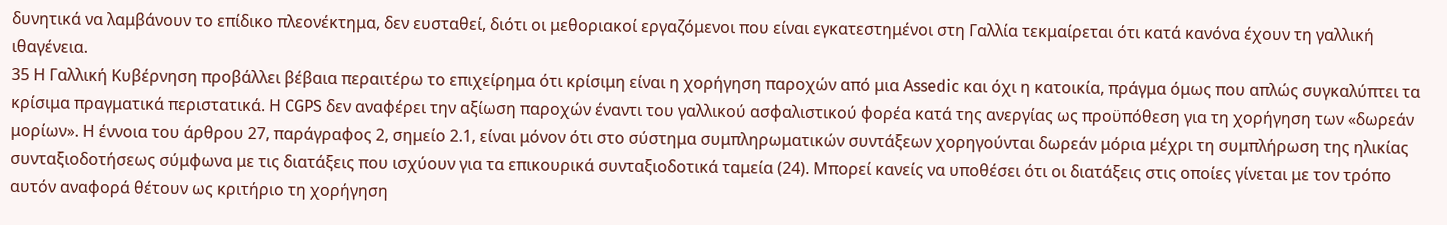δυνητικά να λαμβάνουν το επίδικο πλεονέκτημα, δεν ευσταθεί, διότι οι μεθοριακοί εργαζόμενοι που είναι εγκατεστημένοι στη Γαλλία τεκμαίρεται ότι κατά κανόνα έχουν τη γαλλική ιθαγένεια.
35 Η Γαλλική Κυβέρνηση προβάλλει βέβαια περαιτέρω το επιχείρημα ότι κρίσιμη είναι η χορήγηση παροχών από μια Αssedic και όχι η κατοικία, πράγμα όμως που απλώς συγκαλύπτει τα κρίσιμα πραγματικά περιστατικά. Η CGPS δεν αναφέρει την αξίωση παροχών έναντι του γαλλικού ασφαλιστικού φορέα κατά της ανεργίας ως προϋπόθεση για τη χορήγηση των «δωρεάν μορίων». Η έννοια του άρθρου 27, παράγραφος 2, σημείο 2.1, είναι μόνον ότι στο σύστημα συμπληρωματικών συντάξεων χορηγούνται δωρεάν μόρια μέχρι τη συμπλήρωση της ηλικίας συνταξιοδοτήσεως σύμφωνα με τις διατάξεις που ισχύουν για τα επικουρικά συνταξιοδοτικά ταμεία (24). Μπορεί κανείς να υποθέσει ότι οι διατάξεις στις οποίες γίνεται με τον τρόπο αυτόν αναφορά θέτουν ως κριτήριο τη χορήγηση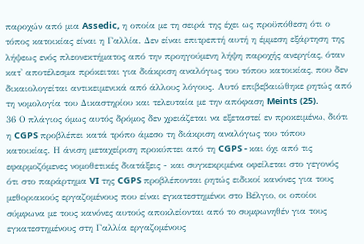παροχών από μια Assedic, η οποία με τη σειρά της έχει ως προϋπόθεση ότι ο τόπος κατοικίας είναι η Γαλλία. Δεν είναι επιτρεπτή αυτή η έμμεση εξάρτηση της λήψεως ενός πλεονεκτήματος από την προηγούμενη λήψη παροχής ανεργίας, όταν κατ' αποτέλεσμα πρόκειται για διάκριση αναλόγως του τόπου κατοικίας, που δεν δικαιολογείται αντικειμενικά από άλλους λόγους. Αυτό επιβεβαιώθηκε ρητώς από τη νομολογία του Δικαστηρίου και τελευταία με την απόφαση Meints (25).
36 Ο πλάγιος όμως αυτός δρόμος δεν χρειάζεται να εξεταστεί εν προκειμένω, διότι η CGPS προβλέπει κατά τρόπο άμεσο τη διάκριση αναλόγως του τόπου κατοικίας. Η άνιση μεταχείριση προκύπτει από τη CGPS - και όχι από τις εφαρμοζόμενες νομοθετικές διατάξεις - και συγκεκριμένα οφείλεται στο γεγονός ότι στο παράρτημα VI της CGPS προβλέπονται ρητώς ειδικοί κανόνες για τους μεθοριακούς εργαζομένους που είναι εγκατεστημένοι στο Βέλγιο, οι οποίοι σύμφωνα με τους κανόνες αυτούς αποκλείονται από το συμφωνηθέν για τους εγκατεστημένους στη Γαλλία εργαζομένους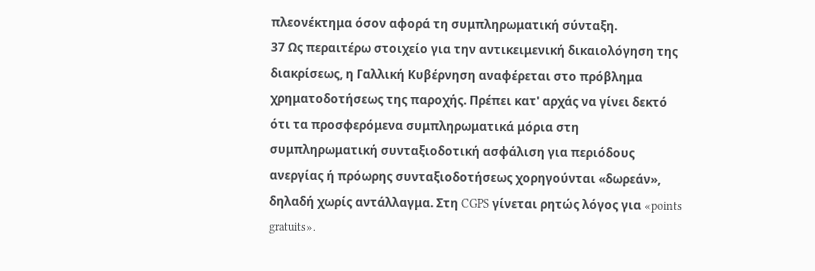πλεονέκτημα όσον αφορά τη συμπληρωματική σύνταξη.
37 Ως περαιτέρω στοιχείο για την αντικειμενική δικαιολόγηση της διακρίσεως, η Γαλλική Κυβέρνηση αναφέρεται στο πρόβλημα χρηματοδοτήσεως της παροχής. Πρέπει κατ' αρχάς να γίνει δεκτό ότι τα προσφερόμενα συμπληρωματικά μόρια στη συμπληρωματική συνταξιοδοτική ασφάλιση για περιόδους ανεργίας ή πρόωρης συνταξιοδοτήσεως χορηγούνται «δωρεάν», δηλαδή χωρίς αντάλλαγμα. Στη CGPS γίνεται ρητώς λόγος για «points gratuits».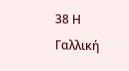38 Η Γαλλική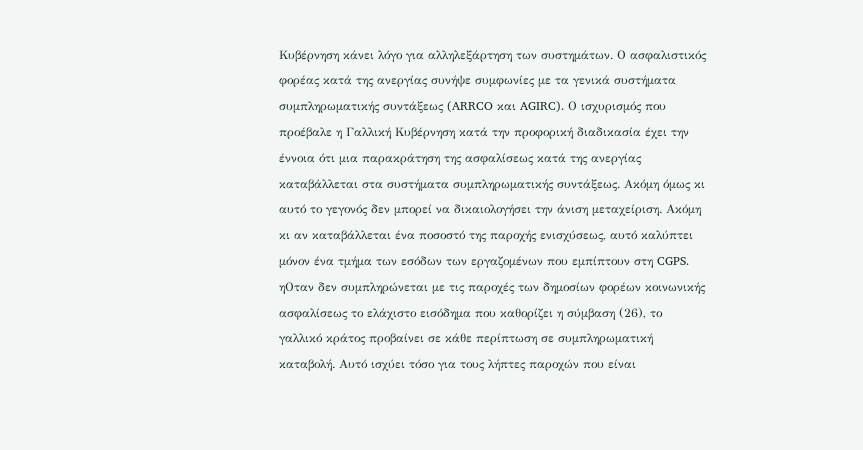Κυβέρνηση κάνει λόγο για αλληλεξάρτηση των συστημάτων. Ο ασφαλιστικός φορέας κατά της ανεργίας συνήψε συμφωνίες με τα γενικά συστήματα συμπληρωματικής συντάξεως (ARRCO και AGIRC). Ο ισχυρισμός που προέβαλε η Γαλλική Κυβέρνηση κατά την προφορική διαδικασία έχει την έννοια ότι μια παρακράτηση της ασφαλίσεως κατά της ανεργίας καταβάλλεται στα συστήματα συμπληρωματικής συντάξεως. Ακόμη όμως κι αυτό το γεγονός δεν μπορεί να δικαιολογήσει την άνιση μεταχείριση. Ακόμη κι αν καταβάλλεται ένα ποσοστό της παροχής ενισχύσεως, αυτό καλύπτει μόνον ένα τμήμα των εσόδων των εργαζομένων που εμπίπτουν στη CGPS. ηΟταν δεν συμπληρώνεται με τις παροχές των δημοσίων φορέων κοινωνικής ασφαλίσεως το ελάχιστο εισόδημα που καθορίζει η σύμβαση (26), το γαλλικό κράτος προβαίνει σε κάθε περίπτωση σε συμπληρωματική καταβολή. Αυτό ισχύει τόσο για τους λήπτες παροχών που είναι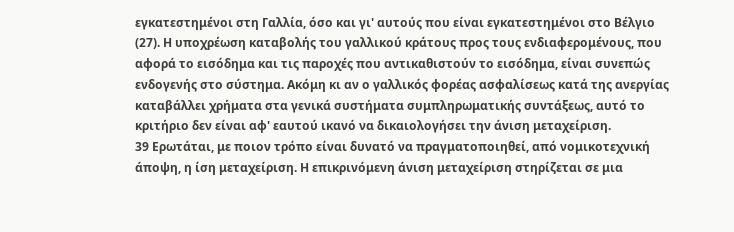εγκατεστημένοι στη Γαλλία, όσο και γι' αυτούς που είναι εγκατεστημένοι στο Βέλγιο (27). Η υποχρέωση καταβολής του γαλλικού κράτους προς τους ενδιαφερομένους, που αφορά το εισόδημα και τις παροχές που αντικαθιστούν το εισόδημα, είναι συνεπώς ενδογενής στο σύστημα. Ακόμη κι αν ο γαλλικός φορέας ασφαλίσεως κατά της ανεργίας καταβάλλει χρήματα στα γενικά συστήματα συμπληρωματικής συντάξεως, αυτό το κριτήριο δεν είναι αφ' εαυτού ικανό να δικαιολογήσει την άνιση μεταχείριση.
39 Ερωτάται, με ποιον τρόπο είναι δυνατό να πραγματοποιηθεί, από νομικοτεχνική άποψη, η ίση μεταχείριση. Η επικρινόμενη άνιση μεταχείριση στηρίζεται σε μια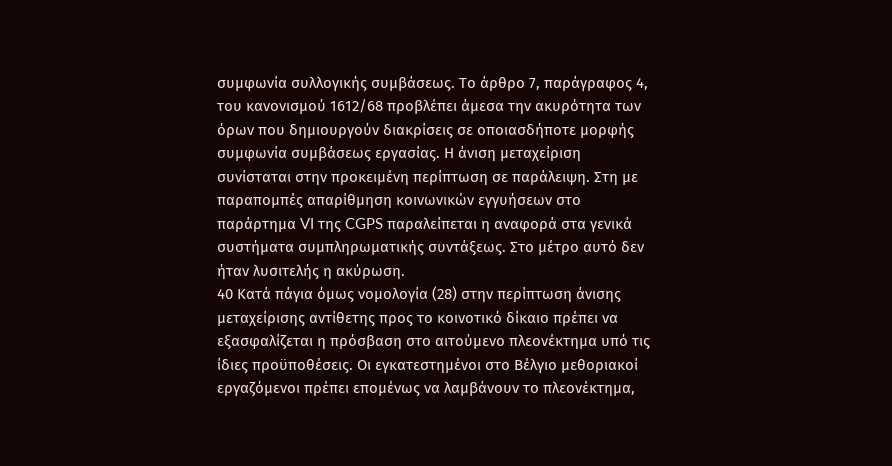συμφωνία συλλογικής συμβάσεως. Το άρθρο 7, παράγραφος 4, του κανονισμού 1612/68 προβλέπει άμεσα την ακυρότητα των όρων που δημιουργούν διακρίσεις σε οποιασδήποτε μορφής συμφωνία συμβάσεως εργασίας. Η άνιση μεταχείριση συνίσταται στην προκειμένη περίπτωση σε παράλειψη. Στη με παραπομπές απαρίθμηση κοινωνικών εγγυήσεων στο παράρτημα VI της CGPS παραλείπεται η αναφορά στα γενικά συστήματα συμπληρωματικής συντάξεως. Στο μέτρο αυτό δεν ήταν λυσιτελής η ακύρωση.
40 Κατά πάγια όμως νομολογία (28) στην περίπτωση άνισης μεταχείρισης αντίθετης προς το κοινοτικό δίκαιο πρέπει να εξασφαλίζεται η πρόσβαση στο αιτούμενο πλεονέκτημα υπό τις ίδιες προϋποθέσεις. Οι εγκατεστημένοι στο Βέλγιο μεθοριακοί εργαζόμενοι πρέπει επομένως να λαμβάνουν το πλεονέκτημα,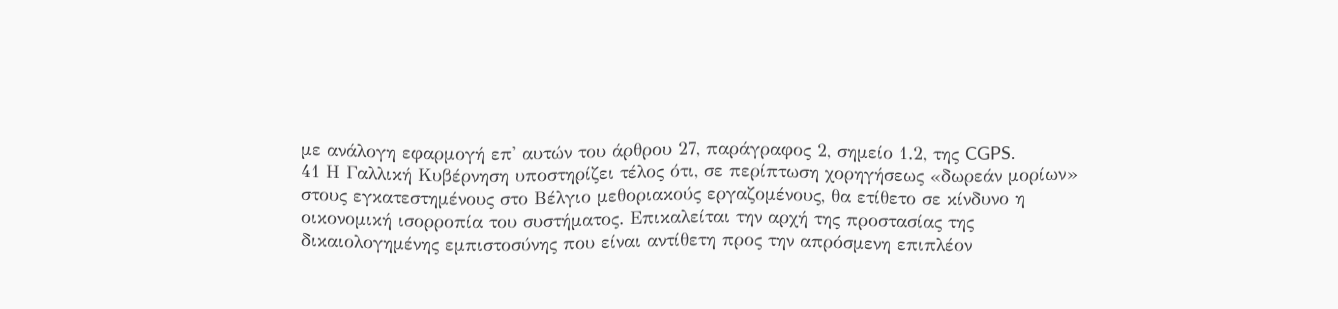με ανάλογη εφαρμογή επ' αυτών του άρθρου 27, παράγραφος 2, σημείο 1.2, της CGPS.
41 Η Γαλλική Κυβέρνηση υποστηρίζει τέλος ότι, σε περίπτωση χορηγήσεως «δωρεάν μορίων» στους εγκατεστημένους στο Βέλγιο μεθοριακούς εργαζομένους, θα ετίθετο σε κίνδυνο η οικονομική ισορροπία του συστήματος. Επικαλείται την αρχή της προστασίας της δικαιολογημένης εμπιστοσύνης που είναι αντίθετη προς την απρόσμενη επιπλέον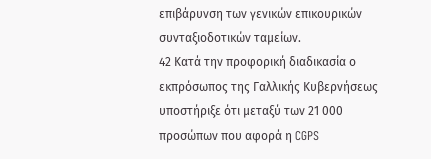επιβάρυνση των γενικών επικουρικών συνταξιοδοτικών ταμείων.
42 Κατά την προφορική διαδικασία ο εκπρόσωπος της Γαλλικής Κυβερνήσεως υποστήριξε ότι μεταξύ των 21 000 προσώπων που αφορά η CGPS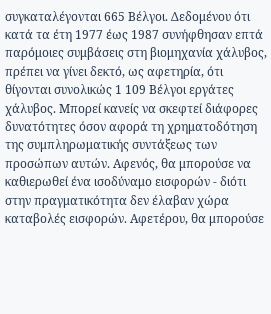συγκαταλέγονται 665 Βέλγοι. Δεδομένου ότι κατά τα έτη 1977 έως 1987 συνήφθησαν επτά παρόμοιες συμβάσεις στη βιομηχανία χάλυβος, πρέπει να γίνει δεκτό, ως αφετηρία, ότι θίγονται συνολικώς 1 109 Βέλγοι εργάτες χάλυβος. Μπορεί κανείς να σκεφτεί διάφορες δυνατότητες όσον αφορά τη χρηματοδότηση της συμπληρωματικής συντάξεως των προσώπων αυτών. Αφενός, θα μπορούσε να καθιερωθεί ένα ισοδύναμο εισφορών - διότι στην πραγματικότητα δεν έλαβαν χώρα καταβολές εισφορών. Αφετέρου, θα μπορούσε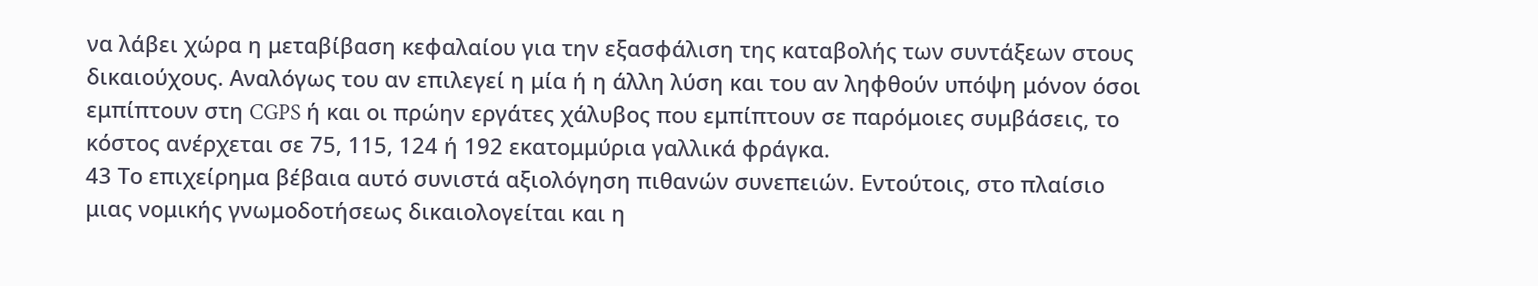να λάβει χώρα η μεταβίβαση κεφαλαίου για την εξασφάλιση της καταβολής των συντάξεων στους δικαιούχους. Αναλόγως του αν επιλεγεί η μία ή η άλλη λύση και του αν ληφθούν υπόψη μόνον όσοι εμπίπτουν στη CGPS ή και οι πρώην εργάτες χάλυβος που εμπίπτουν σε παρόμοιες συμβάσεις, το κόστος ανέρχεται σε 75, 115, 124 ή 192 εκατομμύρια γαλλικά φράγκα.
43 Το επιχείρημα βέβαια αυτό συνιστά αξιολόγηση πιθανών συνεπειών. Εντούτοις, στο πλαίσιο μιας νομικής γνωμοδοτήσεως δικαιολογείται και η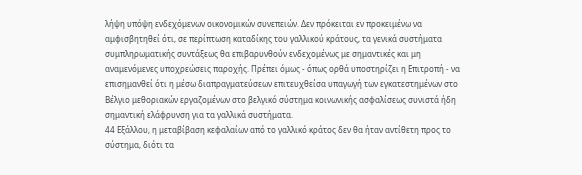λήψη υπόψη ενδεχόμενων οικονομικών συνεπειών. Δεν πρόκειται εν προκειμένω να αμφισβητηθεί ότι, σε περίπτωση καταδίκης του γαλλικού κράτους, τα γενικά συστήματα συμπληρωματικής συντάξεως θα επιβαρυνθούν ενδεχομένως με σημαντικές και μη αναμενόμενες υποχρεώσεις παροχής. Πρέπει όμως - όπως ορθά υποστηρίζει η Επιτροπή - να επισημανθεί ότι η μέσω διαπραγματεύσεων επιτευχθείσα υπαγωγή των εγκατεστημένων στο Βέλγιο μεθοριακών εργαζομένων στο βελγικό σύστημα κοινωνικής ασφαλίσεως συνιστά ήδη σημαντική ελάφρυνση για τα γαλλικά συστήματα.
44 Εξάλλου, η μεταβίβαση κεφαλαίων από το γαλλικό κράτος δεν θα ήταν αντίθετη προς το σύστημα, διότι τα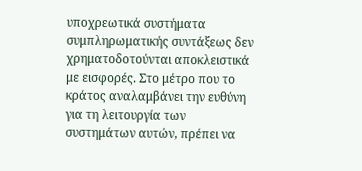υποχρεωτικά συστήματα συμπληρωματικής συντάξεως δεν χρηματοδοτούνται αποκλειστικά με εισφορές. Στο μέτρο που το κράτος αναλαμβάνει την ευθύνη για τη λειτουργία των συστημάτων αυτών, πρέπει να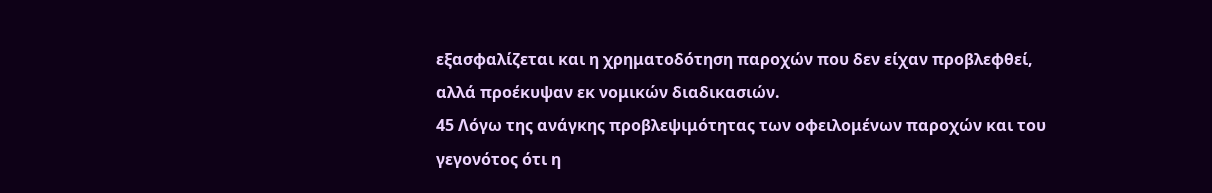εξασφαλίζεται και η χρηματοδότηση παροχών που δεν είχαν προβλεφθεί, αλλά προέκυψαν εκ νομικών διαδικασιών.
45 Λόγω της ανάγκης προβλεψιμότητας των οφειλομένων παροχών και του γεγονότος ότι η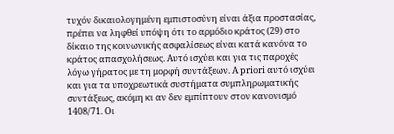τυχόν δικαιολογημένη εμπιστοσύνη είναι άξια προστασίας, πρέπει να ληφθεί υπόψη ότι το αρμόδιο κράτος (29) στο δίκαιο της κοινωνικής ασφαλίσεως είναι κατά κανόνα το κράτος απασχολήσεως. Αυτό ισχύει και για τις παροχές λόγω γήρατος με τη μορφή συντάξεων. A priori αυτό ισχύει και για τα υποχρεωτικά συστήματα συμπληρωματικής συντάξεως, ακόμη κι αν δεν εμπίπτουν στον κανονισμό 1408/71. Οι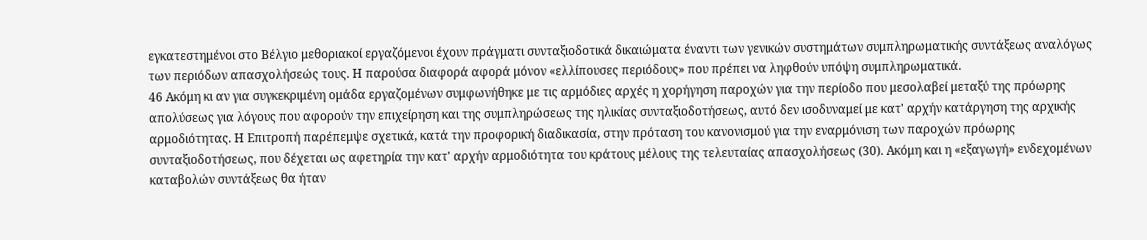εγκατεστημένοι στο Βέλγιο μεθοριακοί εργαζόμενοι έχουν πράγματι συνταξιοδοτικά δικαιώματα έναντι των γενικών συστημάτων συμπληρωματικής συντάξεως αναλόγως των περιόδων απασχολήσεώς τους. Η παρούσα διαφορά αφορά μόνον «ελλίπουσες περιόδους» που πρέπει να ληφθούν υπόψη συμπληρωματικά.
46 Ακόμη κι αν για συγκεκριμένη ομάδα εργαζομένων συμφωνήθηκε με τις αρμόδιες αρχές η χορήγηση παροχών για την περίοδο που μεσολαβεί μεταξύ της πρόωρης απολύσεως για λόγους που αφορούν την επιχείρηση και της συμπληρώσεως της ηλικίας συνταξιοδοτήσεως, αυτό δεν ισοδυναμεί με κατ' αρχήν κατάργηση της αρχικής αρμοδιότητας. Η Επιτροπή παρέπεμψε σχετικά, κατά την προφορική διαδικασία, στην πρόταση του κανονισμού για την εναρμόνιση των παροχών πρόωρης συνταξιοδοτήσεως, που δέχεται ως αφετηρία την κατ' αρχήν αρμοδιότητα του κράτους μέλους της τελευταίας απασχολήσεως (30). Ακόμη και η «εξαγωγή» ενδεχομένων καταβολών συντάξεως θα ήταν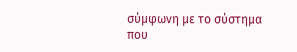σύμφωνη με το σύστημα που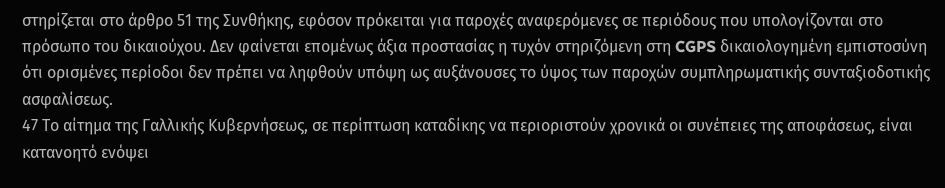στηρίζεται στο άρθρο 51 της Συνθήκης, εφόσον πρόκειται για παροχές αναφερόμενες σε περιόδους που υπολογίζονται στο πρόσωπο του δικαιούχου. Δεν φαίνεται επομένως άξια προστασίας η τυχόν στηριζόμενη στη CGPS δικαιολογημένη εμπιστοσύνη ότι ορισμένες περίοδοι δεν πρέπει να ληφθούν υπόψη ως αυξάνουσες το ύψος των παροχών συμπληρωματικής συνταξιοδοτικής ασφαλίσεως.
47 Το αίτημα της Γαλλικής Κυβερνήσεως, σε περίπτωση καταδίκης να περιοριστούν χρονικά οι συνέπειες της αποφάσεως, είναι κατανοητό ενόψει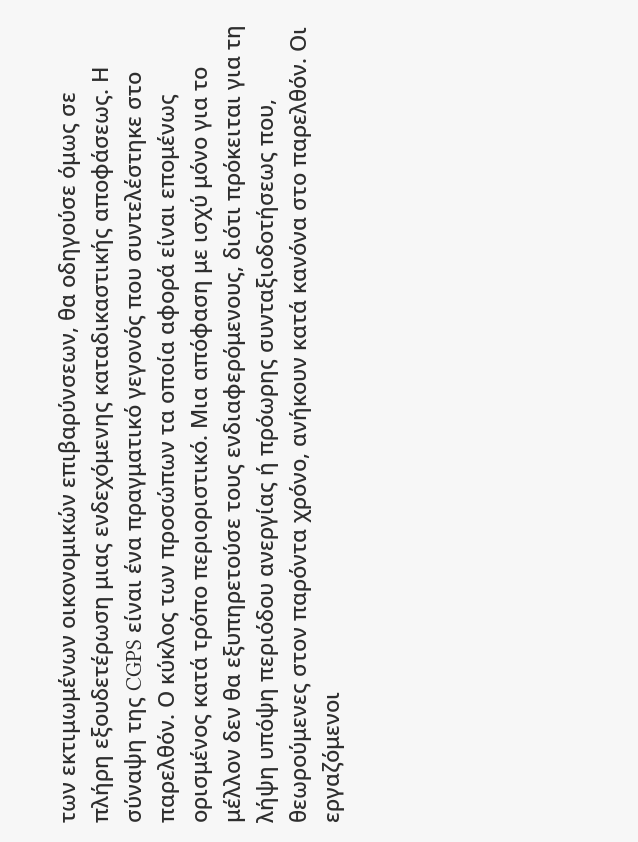των εκτιμωμένων οικονομικών επιβαρύνσεων, θα οδηγούσε όμως σε πλήρη εξουδετέρωση μιας ενδεχόμενης καταδικαστικής αποφάσεως. Η σύναψη της CGPS είναι ένα πραγματικό γεγονός που συντελέστηκε στο παρελθόν. Ο κύκλος των προσώπων τα οποία αφορά είναι επομένως ορισμένος κατά τρόπο περιοριστικό. Μια απόφαση με ισχύ μόνο για το μέλλον δεν θα εξυπηρετούσε τους ενδιαφερόμενους, διότι πρόκειται για τη λήψη υπόψη περιόδου ανεργίας ή πρόωρης συνταξιοδοτήσεως που, θεωρούμενες στον παρόντα χρόνο, ανήκουν κατά κανόνα στο παρελθόν. Οι εργαζόμενοι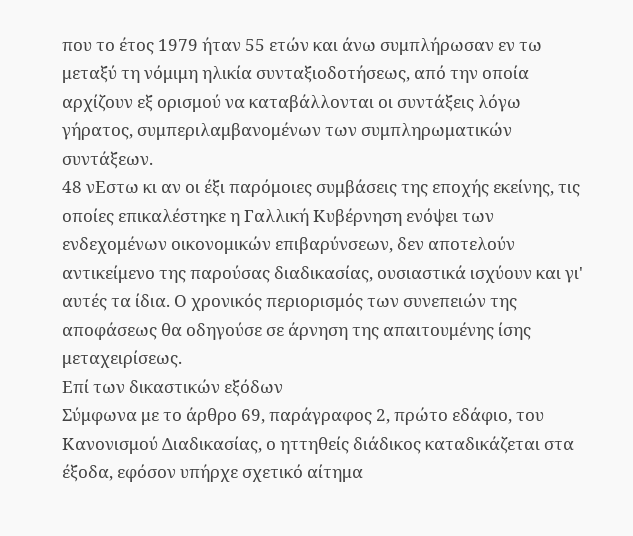που το έτος 1979 ήταν 55 ετών και άνω συμπλήρωσαν εν τω μεταξύ τη νόμιμη ηλικία συνταξιοδοτήσεως, από την οποία αρχίζουν εξ ορισμού να καταβάλλονται οι συντάξεις λόγω γήρατος, συμπεριλαμβανομένων των συμπληρωματικών συντάξεων.
48 νΕστω κι αν οι έξι παρόμοιες συμβάσεις της εποχής εκείνης, τις οποίες επικαλέστηκε η Γαλλική Κυβέρνηση ενόψει των ενδεχομένων οικονομικών επιβαρύνσεων, δεν αποτελούν αντικείμενο της παρούσας διαδικασίας, ουσιαστικά ισχύουν και γι' αυτές τα ίδια. Ο χρονικός περιορισμός των συνεπειών της αποφάσεως θα οδηγούσε σε άρνηση της απαιτουμένης ίσης μεταχειρίσεως.
Επί των δικαστικών εξόδων
Σύμφωνα με το άρθρο 69, παράγραφος 2, πρώτο εδάφιο, του Κανονισμού Διαδικασίας, ο ηττηθείς διάδικος καταδικάζεται στα έξοδα, εφόσον υπήρχε σχετικό αίτημα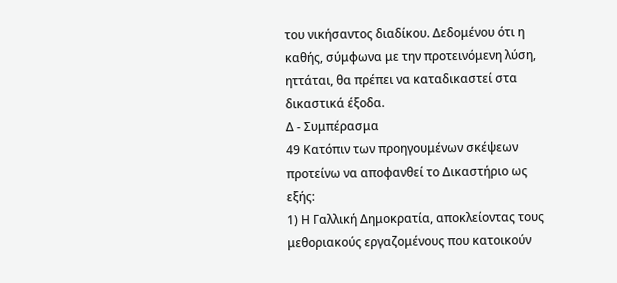του νικήσαντος διαδίκου. Δεδομένου ότι η καθής, σύμφωνα με την προτεινόμενη λύση, ηττάται, θα πρέπει να καταδικαστεί στα δικαστικά έξοδα.
Δ - Συμπέρασμα
49 Κατόπιν των προηγουμένων σκέψεων προτείνω να αποφανθεί το Δικαστήριο ως εξής:
1) Η Γαλλική Δημοκρατία, αποκλείοντας τους μεθοριακούς εργαζομένους που κατοικούν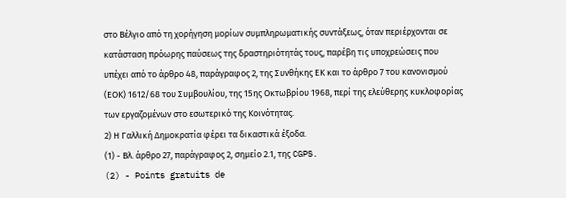στο Βέλγιο από τη χορήγηση μορίων συμπληρωματικής συντάξεως, όταν περιέρχονται σε κατάσταση πρόωρης παύσεως της δραστηριότητάς τους, παρέβη τις υποχρεώσεις που υπέχει από το άρθρο 48, παράγραφος 2, της Συνθήκης ΕΚ και το άρθρο 7 του κανονισμού (ΕΟΚ) 1612/68 του Συμβουλίου, της 15ης Οκτωβρίου 1968, περί της ελεύθερης κυκλοφορίας των εργαζομένων στο εσωτερικό της Κοινότητας.
2) Η Γαλλική Δημοκρατία φέρει τα δικαστικά έξοδα.
(1) - Βλ. άρθρο 27, παράγραφος 2, σημείο 2.1, της CGPS.
(2) - Points gratuits de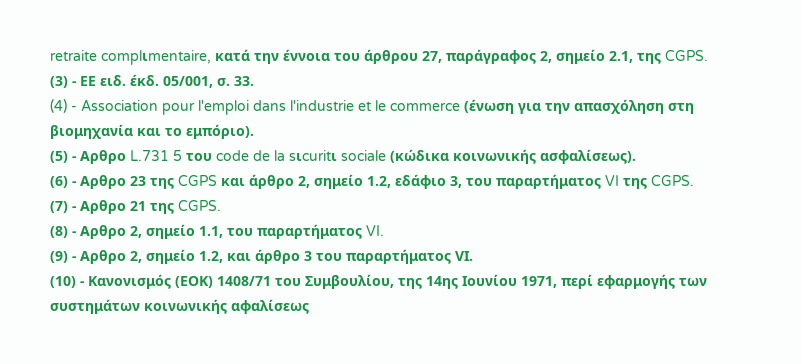retraite complιmentaire, κατά την έννοια του άρθρου 27, παράγραφος 2, σημείο 2.1, της CGPS.
(3) - ΕΕ ειδ. έκδ. 05/001, σ. 33.
(4) - Association pour l'emploi dans l'industrie et le commerce (ένωση για την απασχόληση στη βιομηχανία και το εμπόριο).
(5) - Αρθρο L.731 5 του code de la sιcuritι sociale (κώδικα κοινωνικής ασφαλίσεως).
(6) - Αρθρο 23 της CGPS και άρθρο 2, σημείο 1.2, εδάφιο 3, του παραρτήματος VI της CGPS.
(7) - Αρθρο 21 της CGPS.
(8) - Αρθρο 2, σημείο 1.1, του παραρτήματος VI.
(9) - Αρθρο 2, σημείο 1.2, και άρθρο 3 του παραρτήματος VΙ.
(10) - Κανονισμός (ΕΟΚ) 1408/71 του Συμβουλίου, της 14ης Ιουνίου 1971, περί εφαρμογής των συστημάτων κοινωνικής αφαλίσεως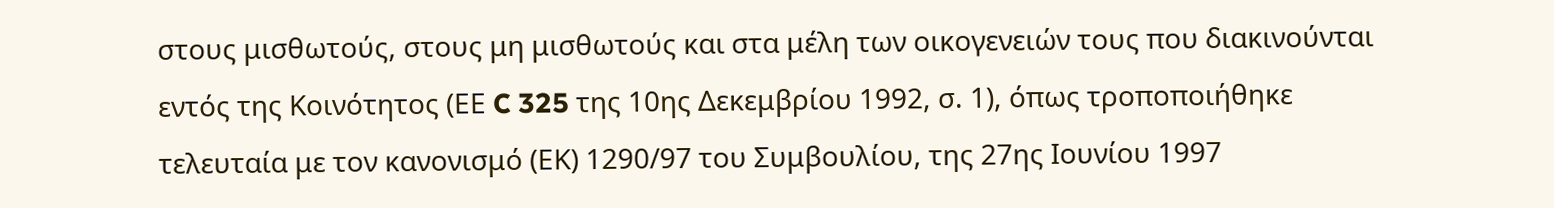στους μισθωτούς, στους μη μισθωτούς και στα μέλη των οικογενειών τους που διακινούνται εντός της Κοινότητος (ΕΕ C 325 της 10ης Δεκεμβρίου 1992, σ. 1), όπως τροποποιήθηκε τελευταία με τον κανονισμό (ΕΚ) 1290/97 του Συμβουλίου, της 27ης Ιουνίου 1997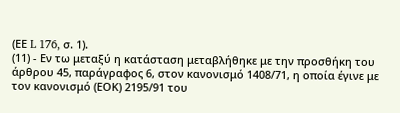(ΕΕ L 176, σ. 1).
(11) - Εν τω μεταξύ η κατάσταση μεταβλήθηκε με την προσθήκη του άρθρου 45, παράγραφος 6, στον κανονισμό 1408/71, η οποία έγινε με τον κανονισμό (ΕΟΚ) 2195/91 του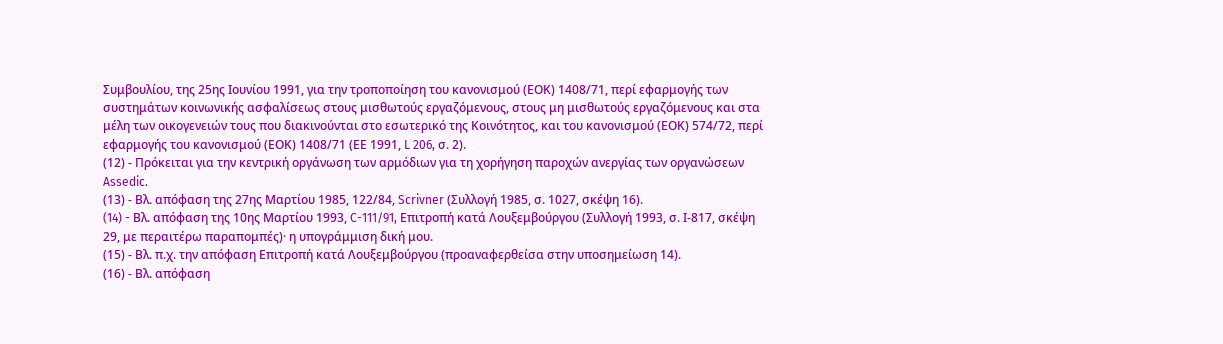Συμβουλίου, της 25ης Ιουνίου 1991, για την τροποποίηση του κανονισμού (ΕΟΚ) 1408/71, περί εφαρμογής των συστημάτων κοινωνικής ασφαλίσεως στους μισθωτούς εργαζόμενους, στους μη μισθωτούς εργαζόμενους και στα μέλη των οικογενειών τους που διακινούνται στο εσωτερικό της Κοινότητος, και του κανονισμού (ΕΟΚ) 574/72, περί εφαρμογής του κανονισμού (ΕΟΚ) 1408/71 (ΕΕ 1991, L 206, σ. 2).
(12) - Πρόκειται για την κεντρική οργάνωση των αρμόδιων για τη χορήγηση παροχών ανεργίας των οργανώσεων Assedic.
(13) - Βλ. απόφαση της 27ης Μαρτίου 1985, 122/84, Scrivner (Συλλογή 1985, σ. 1027, σκέψη 16).
(14) - Bλ. απόφαση της 10ης Μαρτίου 1993, C-111/91, Επιτροπή κατά Λουξεμβούργου (Συλλογή 1993, σ. Ι-817, σκέψη 29, με περαιτέρω παραπομπές)· η υπογράμμιση δική μου.
(15) - Βλ. π.χ. την απόφαση Επιτροπή κατά Λουξεμβούργου (προαναφερθείσα στην υποσημείωση 14).
(16) - Βλ. απόφαση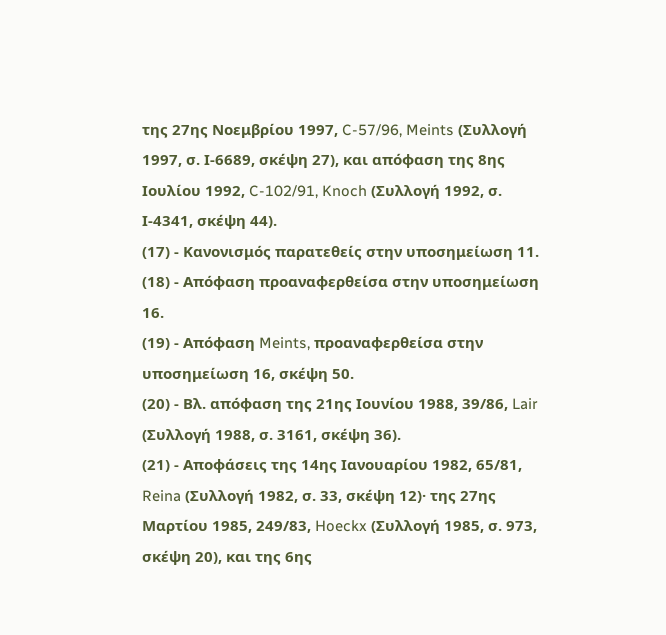της 27ης Νοεμβρίου 1997, C-57/96, Meints (Συλλογή 1997, σ. Ι-6689, σκέψη 27), και απόφαση της 8ης Ιουλίου 1992, C-102/91, Knoch (Συλλογή 1992, σ. Ι-4341, σκέψη 44).
(17) - Κανονισμός παρατεθείς στην υποσημείωση 11.
(18) - Απόφαση προαναφερθείσα στην υποσημείωση 16.
(19) - Απόφαση Meints, προαναφερθείσα στην υποσημείωση 16, σκέψη 50.
(20) - Βλ. απόφαση της 21ης Ιουνίου 1988, 39/86, Lair (Συλλογή 1988, σ. 3161, σκέψη 36).
(21) - Αποφάσεις της 14ης Ιανουαρίου 1982, 65/81, Reina (Συλλογή 1982, σ. 33, σκέψη 12)· της 27ης Μαρτίου 1985, 249/83, Hoeckx (Συλλογή 1985, σ. 973, σκέψη 20), και της 6ης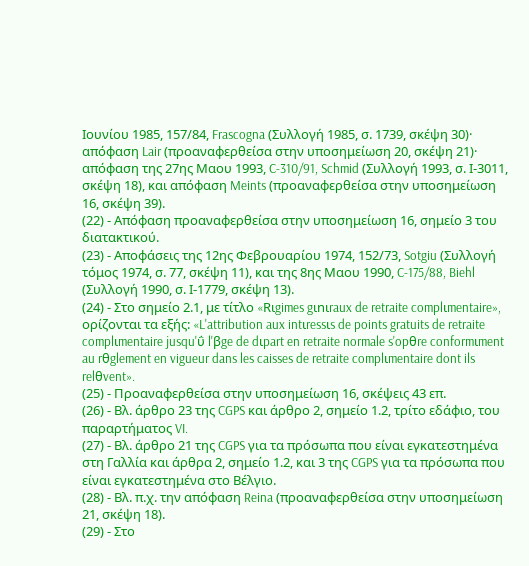Ιουνίου 1985, 157/84, Frascogna (Συλλογή 1985, σ. 1739, σκέψη 30)· απόφαση Lair (προαναφερθείσα στην υποσημείωση 20, σκέψη 21)· απόφαση της 27ης Μαου 1993, C-310/91, Schmid (Συλλογή 1993, σ. Ι-3011, σκέψη 18), και απόφαση Meints (προαναφερθείσα στην υποσημείωση 16, σκέψη 39).
(22) - Απόφαση προαναφερθείσα στην υποσημείωση 16, σημείο 3 του διατακτικού.
(23) - Αποφάσεις της 12ης Φεβρουαρίου 1974, 152/73, Sotgiu (Συλλογή τόμος 1974, σ. 77, σκέψη 11), και της 8ης Μαου 1990, C-175/88, Biehl (Συλλογή 1990, σ. Ι-1779, σκέψη 13).
(24) - Στο σημείο 2.1, με τίτλο «Rιgimes gιnιraux de retraite complιmentaire», ορίζονται τα εξής: «L'attribution aux intιressιs de points gratuits de retraite complιmentaire jusqu'ΰ l'βge de dιpart en retraite normale s'opθre conformιment au rθglement en vigueur dans les caisses de retraite complιmentaire dont ils relθvent».
(25) - Προαναφερθείσα στην υποσημείωση 16, σκέψεις 43 επ.
(26) - Βλ. άρθρο 23 της CGPS και άρθρο 2, σημείο 1.2, τρίτο εδάφιο, του παραρτήματος VI.
(27) - Βλ. άρθρο 21 της CGPS για τα πρόσωπα που είναι εγκατεστημένα στη Γαλλία και άρθρα 2, σημείο 1.2, και 3 της CGPS για τα πρόσωπα που είναι εγκατεστημένα στο Βέλγιο.
(28) - Βλ. π.χ. την απόφαση Reina (προαναφερθείσα στην υποσημείωση 21, σκέψη 18).
(29) - Στο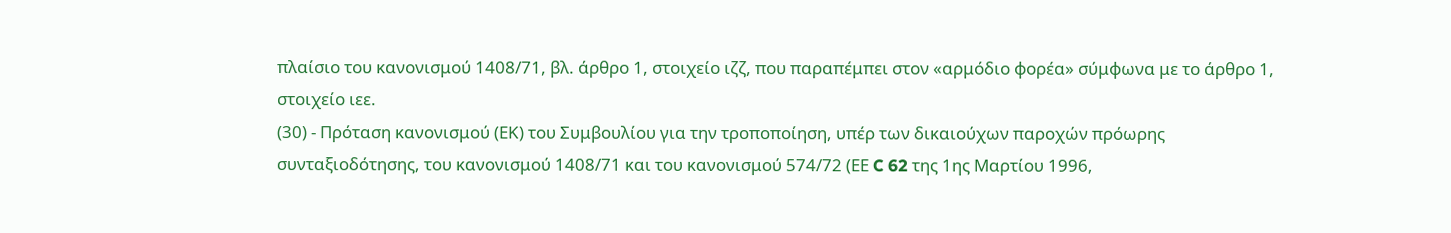πλαίσιο του κανονισμού 1408/71, βλ. άρθρο 1, στοιχείο ιζζ, που παραπέμπει στον «αρμόδιο φορέα» σύμφωνα με το άρθρο 1, στοιχείο ιεε.
(30) - Πρόταση κανονισμού (ΕΚ) του Συμβουλίου για την τροποποίηση, υπέρ των δικαιούχων παροχών πρόωρης συνταξιοδότησης, του κανονισμού 1408/71 και του κανονισμού 574/72 (ΕΕ C 62 της 1ης Μαρτίου 1996,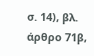σ. 14), βλ. άρθρο 71β,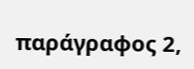παράγραφος 2,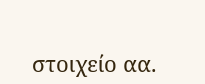στοιχείο αα.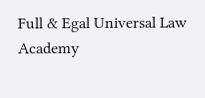Full & Egal Universal Law Academy